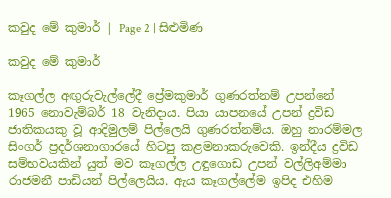කවුද මේ කුමාර් | Page 2 | සිළුමිණ

කවුද මේ කුමාර්

කෑගල්ල අඟුරුවැල්ලේදී ප්‍රේමකුමාර් ගුණරත්නම් උපන්නේ 1965 නොවැම්බර් 18 වැනිදාය. පියා යාපනයේ උපන් ද්‍රවිඩ ජාතිකයකු වූ ආදිමුලම් පිල්ලෙයි ගුණරත්නම්ය. ඔහු නාරම්මල සිංගර් ප්‍රදර්ශනාගාරයේ හිටපු කළමනාකරුවෙකි. ඉන්දීය ද්‍රවිඩ සම්භවයකින් යුත් මව කෑගල්ල උඳුගොඩ උපන් වල්ලිඅම්මා රාජමනී පාඩියන් පිල්ලෙයිය. ඇය කෑගල්ලේම ඉපිද එහිම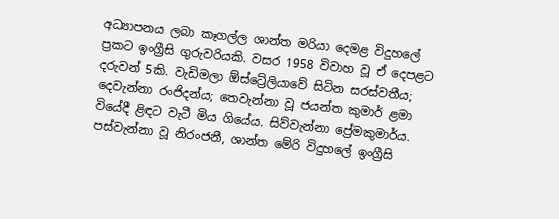අධ්‍යාපනය ලබා කෑගල්ල ශාන්ත මරියා දෙමළ විදුහලේ ප්‍රකට ඉංග්‍රීසි ගුරුවරියකි. වසර 1958 විවාහ වූ ඒ දෙපළට දරුවන් 5කි. වැඩිමලා ඕස්ට්‍රේලියාවේ සිටින සරස්වතීය; දෙවැන්නා රංජිදන්ය; තෙවැන්නා වූ ජයන්ත කුමාර් ළමා වියේදී ළිඳට වැටී මිය ගියේය. සිව්වැන්නා ප්‍රේමකුමාර්ය. පස්වැන්නා වූ නිරංජනී, ශාන්ත මේරි විදුහලේ ඉංග්‍රීසි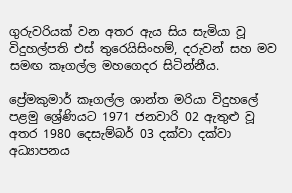ගුරුවරියක් වන අතර ඇය සිය සැමියා වූ විදුහල්පති එස් තුරෙයිසිංහම්, දරුවන් සහ මව සමඟ කෑගල්ල මහගෙදර සිටින්නීය.

ප්‍රේමකුමාර් කෑගල්ල ශාන්ත මරියා විදුහලේ පළමු ශ්‍රේණියට 1971 ජනවාරි 02 ඇතුළු වූ අතර 1980 දෙසැම්බර් 03 දක්වා දක්වා අධ්‍යාපනය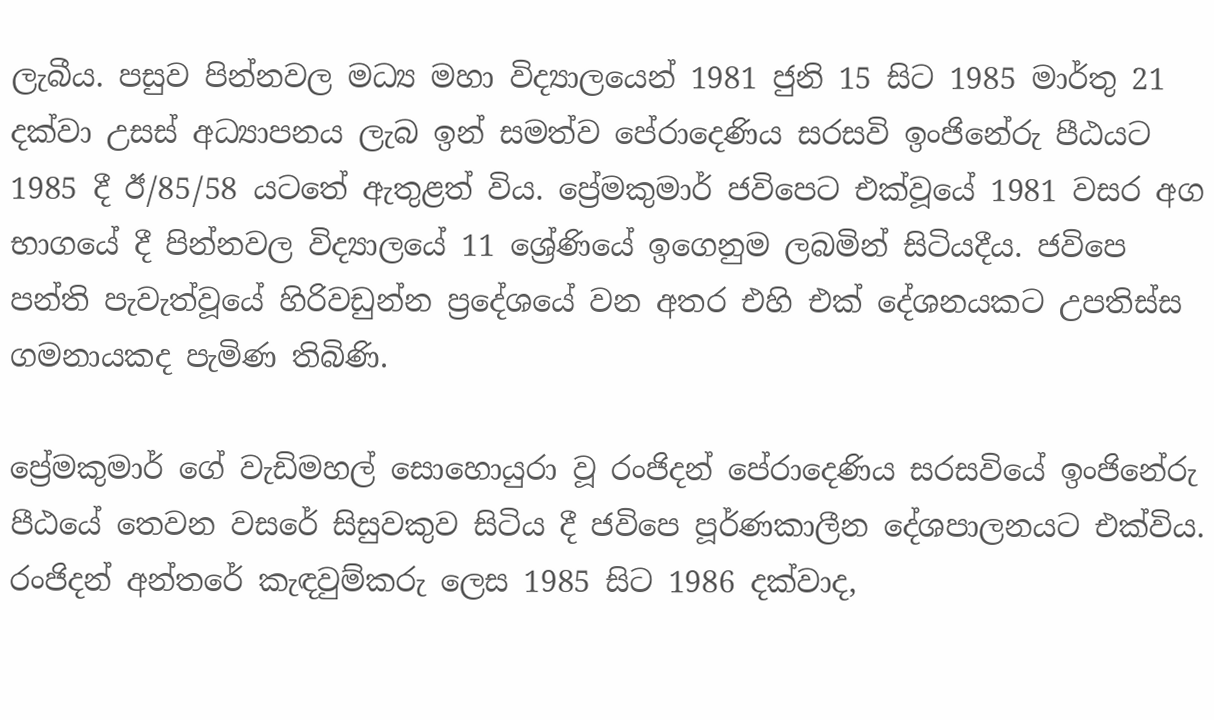ලැබීය. පසුව පින්නවල මධ්‍ය මහා විද්‍යාලයෙන් 1981 ජුනි 15 සිට 1985 මාර්තු 21 දක්වා උසස් අධ්‍යාපනය ලැබ ඉන් සමත්ව පේරාදෙණිය සරසවි ඉංජිනේරු පීඨයට 1985 දී ඊ/85/58 යටතේ ඇතුළත් විය. ප්‍රේමකුමාර් ජවිපෙට එක්වූයේ 1981 වසර අග භාගයේ දී පින්නවල විද්‍යාලයේ 11 ශ්‍රේණියේ ඉගෙනුම ලබමින් සිටියදීය. ජවිපෙ පන්ති පැවැත්වූයේ හිරිවඩුන්න ප්‍රදේශයේ වන අතර එහි එක් දේශනයකට උපතිස්ස ගමනායකද පැමිණ තිබිණි.

ප්‍රේමකුමාර් ගේ වැඩිමහල් සොහොයුරා වූ රංජිදන් පේරාදෙණිය සරසවියේ ඉංජිනේරු පීඨයේ තෙවන වසරේ සිසුවකුව සිටිය දී ජවිපෙ පූර්ණකාලීන දේශපාලනයට එක්විය. රංජිදන් අන්තරේ කැඳවුම්කරු ලෙස 1985 සිට 1986 දක්වාද,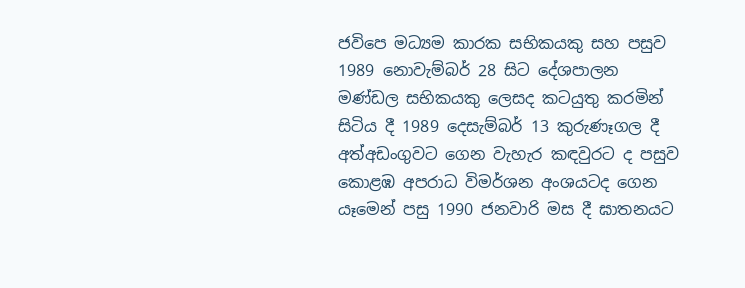ජවිපෙ මධ්‍යම කාරක සභිකයකු සහ පසුව 1989 නොවැම්බර් 28 සිට දේශපාලන මණ්ඩල සභිකයකු ලෙසද කටයුතු කරමින් සිටිය දී 1989 දෙසැම්බර් 13 කුරුණෑගල දී අත්අඩංගුවට ගෙන වැහැර කඳවුරට ද පසුව කොළඹ අපරාධ විමර්ශන අංශයටද ගෙන යෑමෙන් පසු 1990 ජනවාරි මස දී ඝාතනයට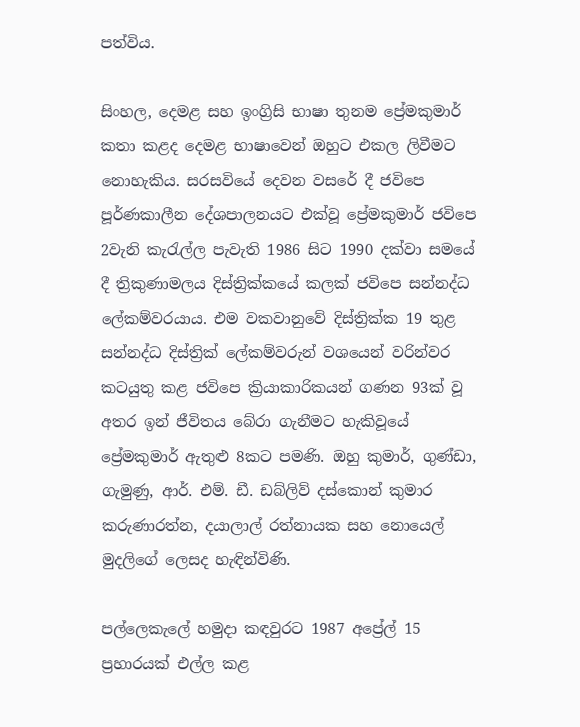පත්විය.

සිංහල, දෙමළ සහ ඉංග්‍රිසි භාෂා තුනම ප්‍රේමකුමාර් කතා කළද දෙමළ භාෂාවෙන් ඔහුට එකල ලිවීමට නොහැකිය. සරසවියේ දෙවන වසරේ දී ජවිපෙ පූර්ණකාලීන දේශපාලනයට එක්වූ ප්‍රේමකුමාර් ජවිපෙ 2වැනි කැරැල්ල පැවැති 1986 සිට 1990 දක්වා සමයේ දී ත්‍රිකුණාමලය දිස්ත්‍රික්කයේ කලක් ජවිපෙ සන්නද්ධ ලේකම්වරයාය. එම වකවානුවේ දිස්ත්‍රික්ක 19 තුළ සන්නද්ධ දිස්ත්‍රික් ලේකම්වරුන් වශයෙන් වරින්වර කටයුතු කළ ජවිපෙ ක්‍රියාකාරිකයන් ගණන 93ක් වූ අතර ඉන් ජීවිතය බේරා ගැනීමට හැකිවූයේ ප්‍රේමකුමාර් ඇතුළු 8කට පමණි. ඔහු කුමාර්, ගුණ්ඩා, ගැමුණු, ආර්. එම්. ඩී. ඩබ්ලිව් දස්කොන් කුමාර කරුණාරත්න, දයාලාල් රත්නායක සහ නොයෙල් මුදලිගේ ලෙසද හැඳින්විණි.

පල්ලෙකැලේ හමුදා කඳවුරට 1987 අප්‍රේල් 15 ප්‍රහාරයක් එල්ල කළ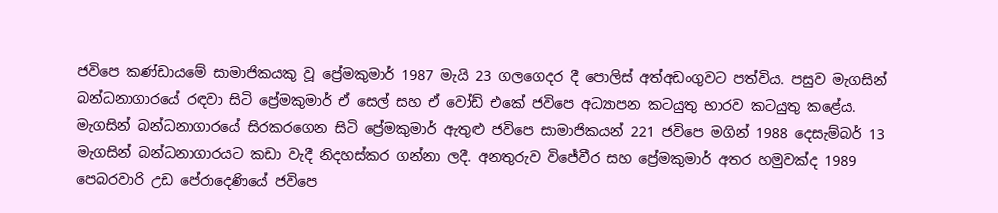ජවිපෙ කණ්ඩායමේ සාමාජිකයකු වූ ප්‍රේමකුමාර් 1987 මැයි 23 ගලගෙදර දී පොලිස් අත්අඩංගුවට පත්විය. පසුව මැගසින් බන්ධනාගාරයේ රඳවා සිටි ප්‍රේමකුමාර් ඒ සෙල් සහ ඒ වෝඩ් එකේ ජවිපෙ අධ්‍යාපන කටයුතු භාරව කටයුතු කළේය. මැගසින් බන්ධනාගාරයේ සිරකරගෙන සිටි ප්‍රේමකුමාර් ඇතුළු ජවිපෙ සාමාජිකයන් 221 ජවිපෙ මගින් 1988 දෙසැම්බර් 13 මැගසින් බන්ධනාගාරයට කඩා වැදී නිදහස්කර ගන්නා ලදී. අනතුරුව විජේවීර සහ ප්‍රේමකුමාර් අතර හමුවක්ද 1989 පෙබරවාරි උඩ පේරාදෙණියේ ජවිපෙ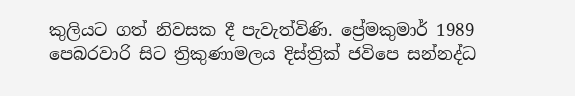කුලියට ගත් නිවසක දී පැවැත්විණි. ප්‍රේමකුමාර් 1989 පෙබරවාරි සිට ත්‍රිකුණාමලය දිස්ත්‍රික් ජවිපෙ සන්නද්ධ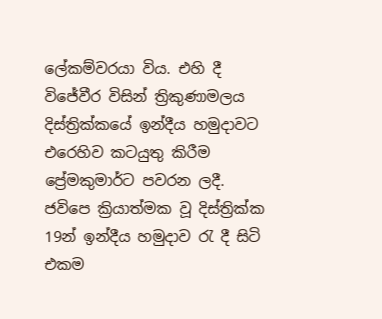ලේකම්වරයා විය. එහි දී විජේවීර විසින් ත්‍රිකුණාමලය දිස්ත්‍රික්කයේ ඉන්දීය හමුදාවට එරෙහිව කටයුතු කිරීම ප්‍රේමකුමාර්ට පවරන ලදී. ජවිපෙ ක්‍රියාත්මක වූ දිස්ත්‍රික්ක 19න් ඉන්දීය හමුදාව රැ දී සිටි එකම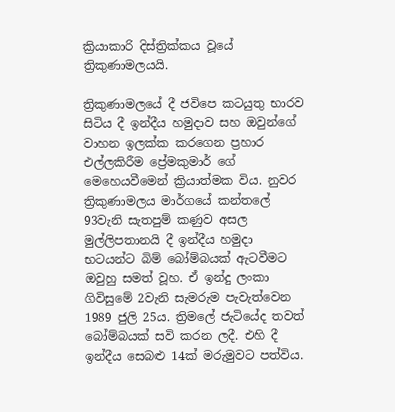ක්‍රියාකාරි දිස්ත්‍රික්කය වූයේ ත්‍රිකුණාමලයයි.

ත්‍රිකුණාමලයේ දී ජවිපෙ කටයුතු භාරව සිටිය දී ඉන්දීය හමුදාව සහ ඔවුන්ගේ වාහන ඉලක්ක කරගෙන ප්‍රහාර එල්ලකිරීම ප්‍රේමකුමාර් ගේ මෙහෙයවීමෙන් ක්‍රියාත්මක විය. නුවර ත්‍රිකුණාමලය මාර්ගයේ කන්තලේ 93වැනි සැතපුම් කණුව අසල මුල්ලිපතානයි දී ඉන්දීය හමුදා භටයන්ට බිම් බෝම්බයක් ඇටවීමට ඔවුහු සමත් වූහ. ඒ ඉන්දු ලංකා ගිවිසුමේ 2වැනි සැමරුම පැවැත්වෙන 1989 ජුලි 25ය. ත්‍රිමලේ ජැටියේද තවත් බෝම්බයක් සවි කරන ලදී. එහි දී ඉන්දීය සෙබළු 14ක් මරුමුවට පත්විය.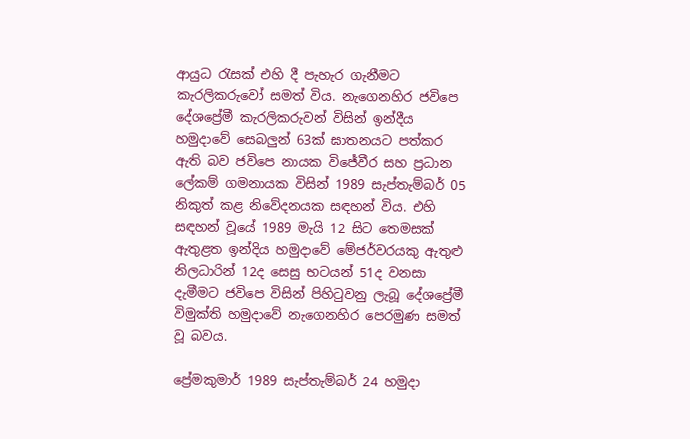ආයුධ රැසක් එහි දී පැහැර ගැනීමට කැරලිකරුවෝ සමත් විය. නැගෙනහිර ජවිපෙ දේශප්‍රේමී කැරලිකරුවන් විසින් ඉන්දීය හමුදාවේ සෙබලුන් 63ක් ඝාතනයට පත්කර ඇති බව ජවිපෙ නායක විජේවීර සහ ප්‍රධාන ලේකම් ගමනායක විසින් 1989 සැප්තැම්බර් 05 නිකුත් කළ නිවේදනයක සඳහන් විය. එහි සඳහන් වූයේ 1989 මැයි 12 සිට තෙමසක් ඇතුළත ඉන්දිය හමුදාවේ මේජර්වරයකු ඇතුළු නිලධාරින් 12ද සෙසු භටයන් 51ද වනසා දැමීමට ජවිපෙ විසින් පිහිටුවනු ලැබූ දේශප්‍රේමී විමුක්ති හමුදාවේ නැගෙනහිර පෙරමුණ සමත් වූ බවය.

ප්‍රේමකුමාර් 1989 සැප්තැම්බර් 24 හමුදා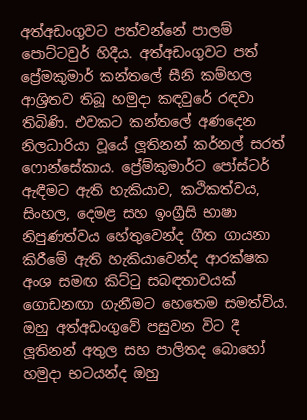අත්අඩංගුවට පත්වන්නේ පාලම් පොට්ටවුර් හිදීය. අත්අඩංගුවට පත් ප්‍රේමකුමාර් කන්තලේ සීනි කම්හල ආශ්‍රිතව තිබූ හමුදා කඳවුරේ රඳවා තිබිණි. එවකට කන්තලේ අණදෙන නිලධාරියා වූයේ ලූතිනන් කර්නල් සරත් ෆොන්සේකාය. ප්‍රේම්කුමාර්ට පෝස්ටර් ඇඳීමට ඇති හැකියාව, කථිකත්වය, සිංහල, දෙමළ සහ ඉංග්‍රීසි භාෂා නිපුණත්වය හේතුවෙන්ද ගීත ගායනා කිරීමේ ඇති හැකියාවෙන්ද ආරක්ෂක අංශ සමඟ කිට්ටු සබඳතාවයක් ගොඩනඟා ගැනීමට හෙතෙම සමත්විය. ඔහු අත්අඩංගුවේ පසුවන විට දී ලූතිනන් අතුල සහ පාලිතද බොහෝ හමුදා භටයන්ද ඔහු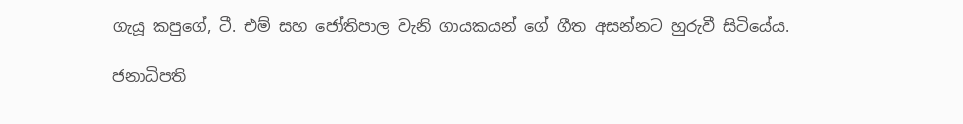ගැයූ කපුගේ, ටී. එම් සහ ජෝතිපාල වැනි ගායකයන් ගේ ගීත අසන්නට හුරුවී සිටියේය.

ජනාධිපති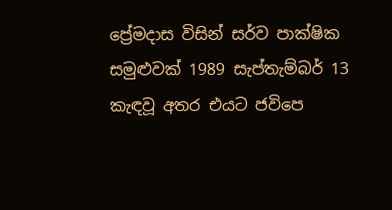ප්‍රේමදාස විසින් සර්ව පාක්ෂික සමුළුවක් 1989 සැප්තැම්බර් 13 කැඳවූ අතර එයට ජවිපෙ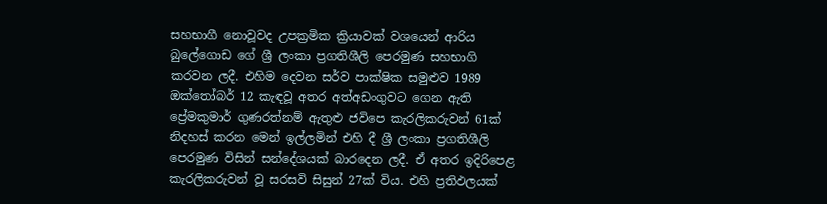සහභාගී නොවූවද උපක්‍රමික ක්‍රියාවක් වශයෙන් ආරිය බුලේගොඩ ගේ ශ්‍රී ලංකා ප්‍රගතිශීලි පෙරමුණ සහභාගි කරවන ලදී. එහිම දෙවන සර්ව පාක්ෂික සමුළුව 1989 ඔක්තෝබර් 12 කැඳවූ අතර අත්අඩංගුවට ගෙන ඇති ප්‍රේමකුමාර් ගුණරත්නම් ඇතුළු ජවිපෙ කැරලිකරුවන් 61ක් නිදහස් කරන මෙන් ඉල්ලමින් එහි දී ශ්‍රී ලංකා ප්‍රගතිශීලි පෙරමුණ විසින් සන්දේශයක් බාරදෙන ලදී. ඒ අතර ඉදිරිපෙළ කැරලිකරුවන් වූ සරසවි සිසුන් 27ක් විය. එහි ප්‍රතිඵලයක්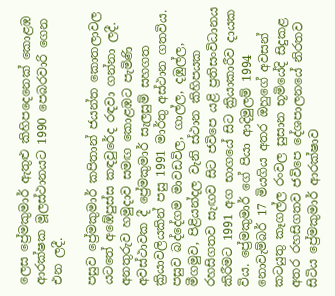ලෙස ප්‍රේමකුමාර් ඇතුළු කිහිපදෙනෙක් කොළඹ ආරක්ෂක මූලස්ථානයට 1990 පෙබරවාරි ගෙන එන ලදී.

පසුව ප්‍රේමකුමාර් කපිතාන් ජයන්ත කොතලාවල යටතේ අඹේපුස්ස කඳවුරේද රඳවා ගන්නා ලදී. අනතුරුව හමුදාව සමඟ කොළඹට පැමිණි අවස්ථාවක දී ප්‍රේමකුමාර් සැලසුම් සහගත ක්‍රියාවලියකින් පසු 1991 මාර්තු අස්ථාන ගතවිය. පසුව බද්දේගම මාවඩවිල, ගාල්ල, දඹුල්ල, මීගමුව, පිළියන්දල වැනි ස්ථාන කිහිපයක රහසිගතව සැඟව සිට ජවිපෙ යළි ප්‍රතිසංවිධානය කිරීමට 1991 අග භාගයේ සිට ක්‍රියාකාරීව දායක විය. ප්‍රේමකුමාර් ගේ පියා ආදිමුලම් 1994 නොවැම්බර් 17 මියගිය අතර ඔහුගේ අවසන් කටයුතු කෑගල්ල රංවල සුසාන භූමියේදි සිදුකළ අතර රහසිගතව ජවිපෙ දේශපාලනයේ නිරතව සිටිය ප්‍රේමකුමාර් ආරක්ෂාව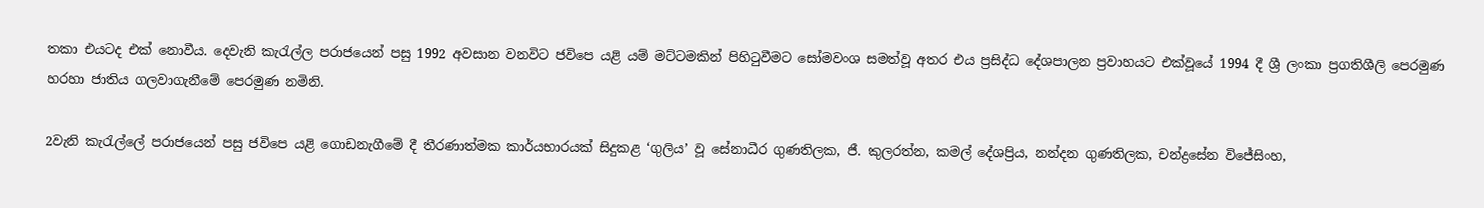තකා එයටද එක් නොවීය. දෙවැනි කැරැල්ල පරාජයෙන් පසු 1992 අවසාන වනවිට ජවිපෙ යළි යම් මට්ටමකින් පිහිටුවීමට සෝමවංශ සමත්වූ අතර එය ප්‍රසිද්ධ දේශපාලන ප්‍රවාහයට එක්වූයේ 1994 දී ශ්‍රී ලංකා ප්‍රගතිශීලි පෙරමුණ හරහා ජාතිය ගලවාගැනීමේ පෙරමුණ නමිනි.

2වැනි කැරැල්ලේ පරාජයෙන් පසු ජවිපෙ යළි ගොඩනැගීමේ දී තීරණාත්මක කාර්යභාරයක් සිදුකළ ‘ගුලිය’ වූ සේනාධීර ගුණතිලක, ජී. කුලරත්න, කමල් දේශප්‍රිය, නන්දන ගුණතිලක, චන්ද්‍රසේන විජේසිංහ,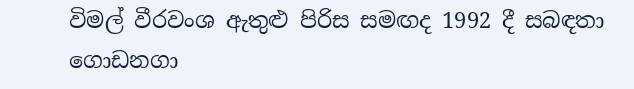විමල් වීරවංශ ඇතුළු පිරිස සමඟද 1992 දී සබඳතා ගොඩනගා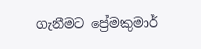ගැනීමට ප්‍රේමකුමාර්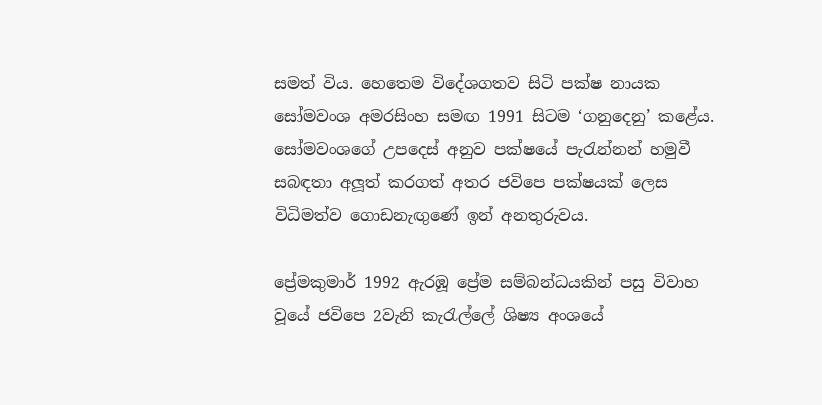සමත් විය. හෙතෙම විදේශගතව සිටි පක්ෂ නායක සෝමවංශ අමරසිංහ සමඟ 1991 සිටම ‘ගනුදෙනු’ කළේය. සෝමවංශගේ උපදෙස් අනුව පක්ෂයේ පැරැන්නන් හමුවී සබඳතා අලූත් කරගත් අතර ජවිපෙ පක්ෂයක් ලෙස විධිමත්ව ගොඩනැඟුණේ ඉන් අනතුරුවය.

ප්‍රේමකුමාර් 1992 ඇරඹූ ප්‍රේම සම්බන්ධයකින් පසු විවාහ වූයේ ජවිපෙ 2වැනි කැරැල්ලේ ශිෂ්‍ය අංශයේ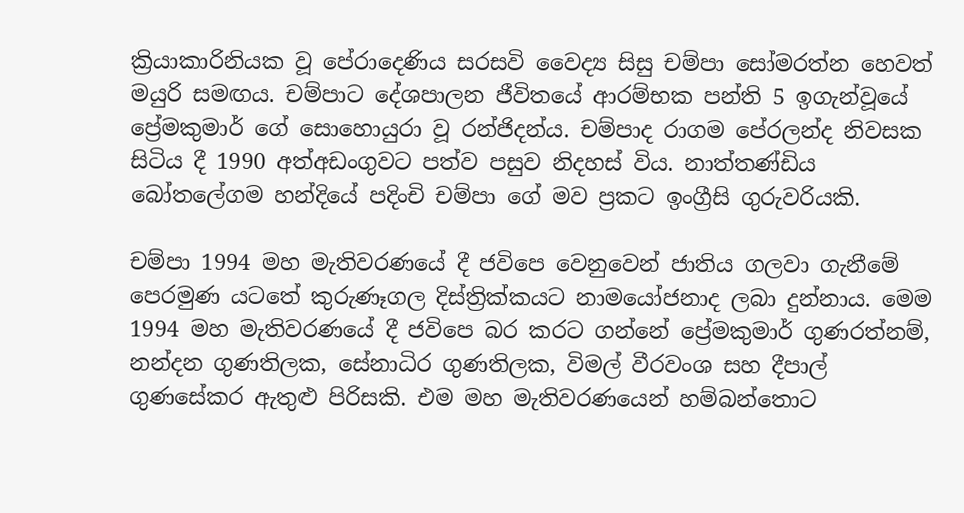ක්‍රියාකාරිනියක වූ පේරාදෙණිය සරසවි වෛද්‍ය සිසු චම්පා සෝමරත්න හෙවත් මයුරි සමඟය. චම්පාට දේශපාලන ජීවිතයේ ආරම්භක පන්ති 5 ඉගැන්වූයේ ප්‍රේමකුමාර් ගේ සොහොයුරා වූ රන්ජිදන්ය. චම්පාද රාගම පේරලන්ද නිවසක සිටිය දී 1990 අත්අඩංගුවට පත්ව පසුව නිදහස් විය. නාත්තණ්ඩිය බෝතලේගම හන්දියේ පදිංචි චම්පා‍ ගේ මව ප්‍රකට ඉංග්‍රීසි ගුරුවරියකි.

චම්පා 1994 මහ මැතිවරණයේ දී ජවිපෙ වෙනුවෙන් ජාතිය ගලවා ගැනීමේ පෙරමුණ යටතේ කුරුණෑගල දිස්ත්‍රික්කයට නාමයෝජනාද ලබා දුන්නාය. මෙම 1994 මහ මැතිවරණයේ දී ජවිපෙ බර කරට ගන්නේ ප්‍රේමකුමාර් ගුණරත්නම්, නන්දන ගුණතිලක, සේනාධිර ගුණතිලක, විමල් වීරවංශ සහ දීපාල් ගුණසේකර ඇතුළු පිරිසකි. එම මහ මැතිවරණයෙන් හම්බන්තොට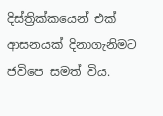දිස්ත්‍රික්කයෙන් එක් ආසනයක් දිනාගැනිමට ජවිපෙ සමත් විය.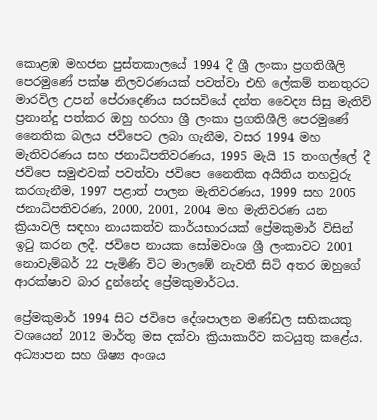කොළඹ මහජන පුස්තකාලයේ 1994 දී ශ්‍රී ලංකා ප්‍රගතිශීලි පෙරමුණේ පක්ෂ නිලවරණයක් පවත්වා එහි ලේකම් තනතුරට මාරවිල උපන් පේරාදෙණිය සරසවියේ දන්ත වෛද්‍ය සිසු මැතිව් ප්‍රනාන්දු පත්කර ඔහු හරහා ශ්‍රී ලංකා ප්‍රගතිශීලි පෙරමුණේ නෛතික බලය ජවිපෙට ලබා ගැනීම, වසර 1994 මහ මැතිවරණය සහ ජනාධිපතිවරණය, 1995 මැයි 15 තංගල්ලේ දී ජවිපෙ සමුළුවක් පවත්වා ජවිපෙ නෛතික අයිතිය තහවුරු කරගැනීම, 1997 පළාත් පාලන මැතිවරණය, 1999 සහ 2005 ජනාධිපතිවරණ, 2000, 2001, 2004 මහ මැතිවරණ යන ක්‍රියාවලි සඳහා නායකත්ව කාර්යභාරයක් ප්‍රේමකුමාර් විසින් ඉටු කරන ලදී. ජවිපෙ නායක සෝමවංශ ශ්‍රී ලංකාවට 2001 නොවැම්බර් 22 පැමිණි විට මාලඹේ නැවතී සිටි අතර ඔහුගේ ආරක්ෂාව බාර දුන්නේද ප්‍රේමකුමාර්ටය.

ප්‍රේමකුමාර් 1994 සිට ජවිපෙ දේශපාලන මණ්ඩල සභිකයකු වශයෙන් 2012 මාර්තු මස දක්වා ක්‍රියාකාරීව කටයුතු කළේය. අධ්‍යාපන සහ ශිෂ්‍ය අංශය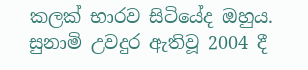කලක් භාරව සිටියේද ඔහුය. සුනාමි උවදුර ඇතිවූ 2004 දී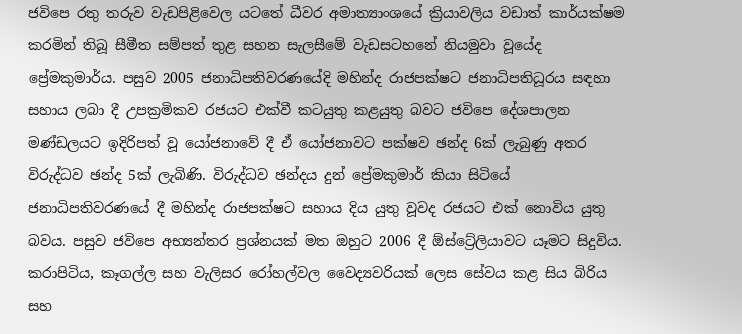ජවිපෙ රතු තරුව වැඩපිළිවෙල යටතේ ධීවර අමාත්‍යාංශයේ ක්‍රියාවලිය වඩාත් කාර්යක්ෂම කරමින් තිබූ සීමීත සම්පත් තුළ සහන සැලසීමේ වැඩසටහනේ නියමුවා වූයේද ප්‍රේමකුමාර්ය. පසුව 2005 ජනාධිපතිවරණයේදි මහින්ද රාජපක්ෂට ජනාධිපතිධූරය සඳහා සහාය ලබා දී උපක්‍රමිකව රජයට එක්වී කටයුතු කළයුතු බවට ජවිපෙ දේශපාලන මණ්ඩලයට ඉදිරිපත් වූ යෝජනාවේ දී ඒ යෝජනාවට පක්ෂව ඡන්ද 6ක් ලැබුණු අතර විරුද්ධව ඡන්ද 5ක් ලැබිණි. විරුද්ධව ඡන්දය දුන් ප්‍රේමකුමාර් කියා සිටියේ ජනාධිපතිවරණයේ දී මහින්ද රාජපක්ෂට සහාය දිය යුතු වූවද රජයට එක් නොවිය යුතු බවය. පසුව ජවිපෙ අභ්‍යන්තර ප්‍රශ්නයක් මත ඔහුට 2006 දී ඕස්ට්‍රේලියාවට යෑමට සිදුවිය. කරාපිටිය, කෑගල්ල සහ වැලිසර රෝහල්වල වෛද්‍යවරියක් ලෙස සේවය කළ සිය බිරිය සහ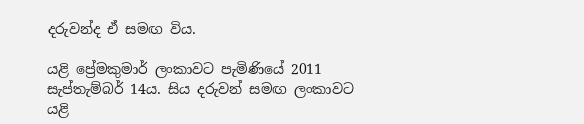දරුවන්ද ඒ සමඟ විය.

යළි ප්‍රේමකුමාර් ලංකාවට පැමිණියේ 2011 සැප්තැම්බර් 14ය. සිය දරුවන් සමඟ ලංකාවට යළි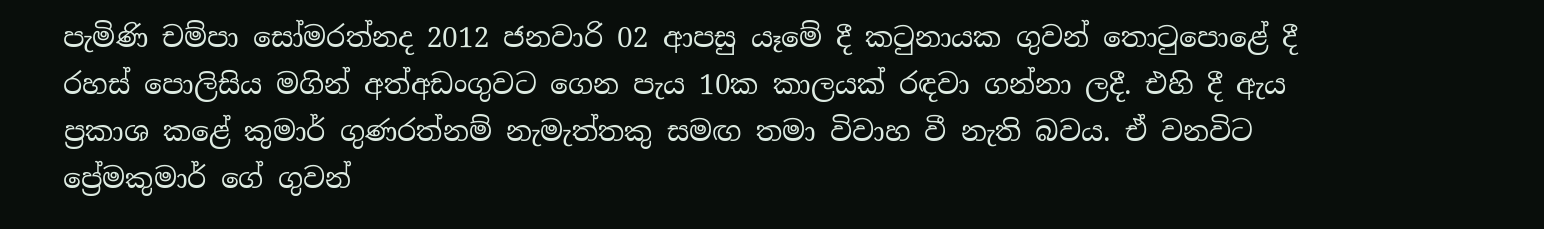පැමිණි චම්පා සෝමරත්නද 2012 ජනවාරි 02 ආපසු යෑමේ දී කටුනායක ගුවන් තොටුපොළේ දී රහස් පොලිසිය මගින් අත්අඩංගුවට ගෙන පැය 10ක කාලයක් රඳවා ගන්නා ලදී. එහි දී ඇය ප්‍රකාශ කළේ කුමාර් ගුණරත්නම් නැමැත්තකු සමඟ තමා විවාහ වී නැති බවය. ඒ වනවිට ප්‍රේමකුමාර් ගේ ගුවන්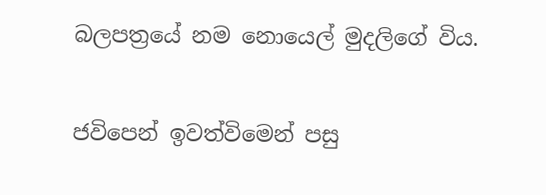බලපත්‍රයේ නම නොයෙල් මුදලිගේ විය.

ජවිපෙන් ඉවත්විමෙන් පසු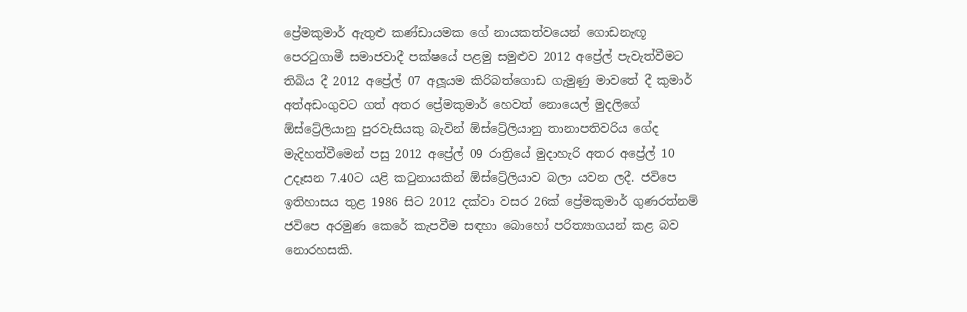ප්‍රේමකුමාර් ඇතුළු කණ්ඩායමක ගේ නායකත්ව‍යෙන් ගොඩනැඟූ පෙරටුගාමී සමාජවාදී පක්ෂයේ පළමු සමුළුව 2012 අප්‍රේල් පැවැත්වීමට තිබිය දී 2012 අප්‍රේල් 07 අලූයම කිරිබත්ගොඩ ගැමුණු මාවතේ දී කුමාර් අත්අඩංගුවට ගත් අතර ප්‍රේමකුමාර් හෙවත් නොයෙල් මුදලිගේ ඕස්ට්‍රේලියානු පුරවැසියකු බැවින් ඕස්ට්‍රේලියානු තානාපතිවරිය ගේද මැදිහත්වීමෙන් පසු 2012 අප්‍රේල් 09 රාත්‍රියේ මුදාහැරි අතර අප්‍රේල් 10 උදෑසන 7.40ට යළි කටුනායකින් ඕස්ට්‍රේලියාව බලා යවන ලදී. ජවිපෙ ඉතිහාසය තුළ 1986 සිට 2012 දක්වා වසර 26ක් ප්‍රේමකුමාර් ගුණරත්නම් ජවිපෙ අරමුණ කෙරේ කැපවීම සඳහා බොහෝ පරිත්‍යාගයන් කළ බව නොරහසකි.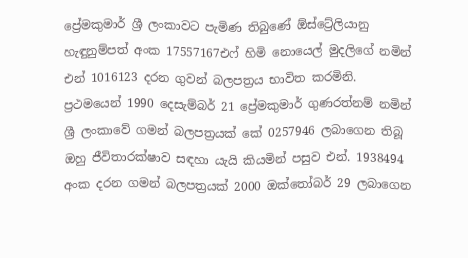ප්‍රේමකුමාර් ශ්‍රී ලංකාවට පැමිණ තිබුණේ ඕස්ට්‍රේලියානු හැඳුනුම්පත් අංක 17557167එෆ් හිමි නොයෙල් මුදලිගේ නමින් එන් 1016123 දරන ගුවන් බලපත්‍රය භාවිත කරමිනි. ප්‍රථමයෙන් 1990 දෙසැම්බර් 21 ප්‍රේමකුමාර් ගුණරත්නම් නමින් ශ්‍රී ලංකාවේ ගමන් බලපත්‍රයක් කේ 0257946 ලබාගෙන තිබූ ඔහු ජීවිතාරක්ෂාව සඳහා යැයි කියමින් පසුව එන්. 1938494 අංක දරන ගමන් බලපත්‍රයක් 2000 ඔක්තෝබර් 29 ලබාගෙන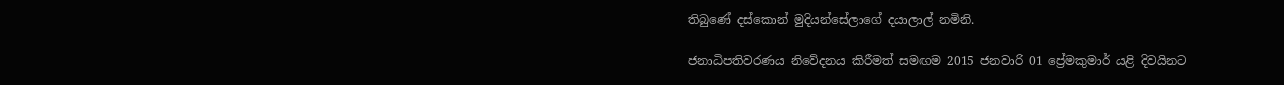තිබුණේ දස්කොන් මුදියන්සේලාගේ දයාලාල් නමිනි.

ජනාධිපතිවරණය නිවේදනය කිරීමත් සමඟම 2015 ජනවාරි 01 ප්‍රේමකුමාර් යළි දිවයිනට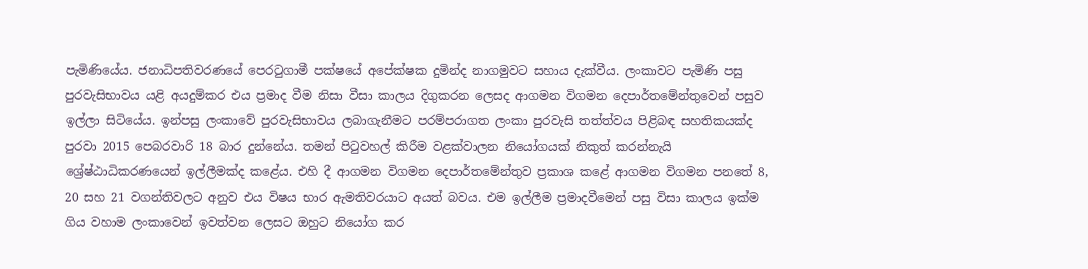පැමිණියේය. ජනාධිපතිවරණයේ පෙරටුගාමී පක්ෂයේ අපේක්ෂක දුමින්ද නාගමුවට සහාය දැක්වීය. ලංකාවට පැමිණි පසු පුරවැසිභාවය යළි අයදුම්කර එය ප්‍රමාද වීම නිසා වීසා කාලය දිගුකරන ලෙසද ආගමන විගමන දෙපාර්තමේන්තුවෙන් පසුව ඉල්ලා සිටියේය. ඉන්පසු ලංකාවේ පුරවැසිභාවය ලබාගැනීමට පරම්පරාගත ලංකා පුරවැසි තත්ත්වය පිළිබඳ සහතිකයක්ද පුරවා 2015 පෙබරවාරි 18 බාර දුන්නේය. තමන් පිටුවහල් කිරීම වළක්වාලන නියෝගයක් නිකුත් කරන්නැයි ශ්‍රේෂ්ඨාධිකරණයෙන් ඉල්ලීමක්ද කළේය. එහි දී ආගමන විගමන දෙපාර්තමේන්තුව ප්‍රකාශ කළේ ආගමන විගමන පනතේ 8, 20 සහ 21 වගන්තිවලට අනුව එය විෂය භාර ඇමතිවරයාට අයත් බවය. එම ඉල්ලීම ප්‍රමාදවීමෙන් පසු විසා කාලය ඉක්ම ගිය වහාම ලංකාවෙන් ඉවත්වන ලෙසට ඔහුට නියෝග කර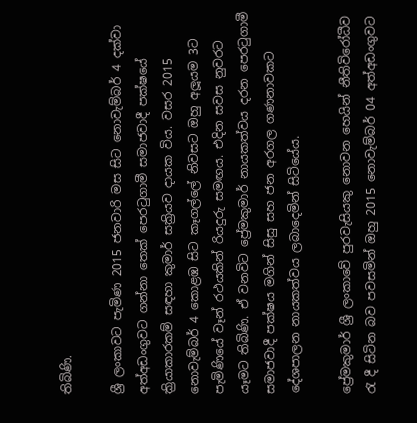තිබිණි.

ශ්‍රී ලංකාවට පැමිණ 2015 ජනවාරි මස සිට නොවැම්බර් 4 දක්වා අත්අඩංගුවට ගන්නා තෙක් පෙරටුගාමී සමාජවාදී පක්ෂයේ ක්‍රියාකාරකම් සඳහා කුමාර් සක්‍රියව දායක විය. වසර 2015 නොවැම්බර් 4 කොළඹ සිට කෑගල්ලේ නිවසට ඔහු අලූයම 3ට පැමිණියේ වෑන් රථයකින් රියදුරු සමඟය. එදින සවස නුවරට යෑමට තිබිණි. ඒ වනවිට ප්‍රේමකුමාර් නායකත්වය දරන පෙරටුගාමී සමාජවාදී පක්ෂය මගින් සිසු සහ ජන අරගල ගණනාවකට දේශපාලන නායකත්වය ලබාදෙමින් සිටියේය.

ප්‍රේමකුමාර් ශ්‍රී ලංකාවේ පුරවැසියකු නොවන හෙයින් නීතිවිරෝධීව රැ දී සිටින බව පවසමින් ඔහු 2015 නොවැම්බර් 04 අත්අඩංගුවට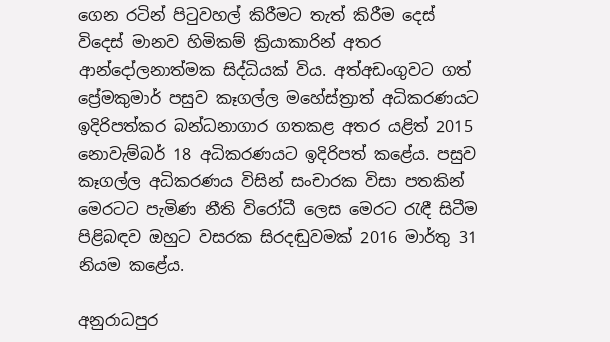ගෙන රටින් පිටුවහල් කිරීමට තැත් කිරීම දෙස් විදෙස් මානව හිමිකම් ක්‍රියාකාරින් අතර ආන්දෝලනාත්මක සිද්ධියක් විය. අත්අඩංගුවට ගත් ප්‍රේමකුමාර් පසුව කෑගල්ල මහේස්ත්‍රාත් අධිකරණයට ඉදිරිපත්කර බන්ධනාගාර ගතකළ අතර යළිත් 2015 නොවැම්බර් 18 අධිකරණයට ඉදිරිපත් කළේය. පසුව කෑගල්ල අධිකරණය විසින් සංචාරක විසා පතකින් මෙරටට පැමිණ නීති විරෝධී ලෙස මෙරට රැඳී සිටීම පිළිබඳව ඔහුට වසරක සිරදඬුවමක් 2016 මාර්තු 31 නියම කළේය.

අනුරාධපුර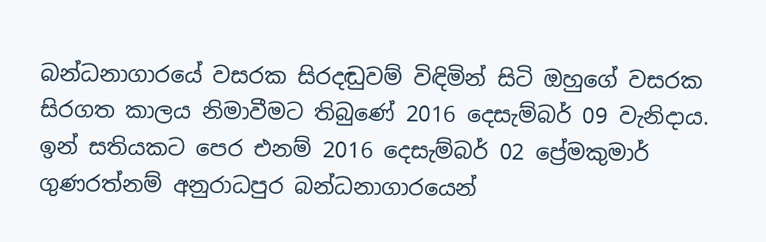බන්ධනාගාරයේ වසරක සිරදඬුවම් විඳිමින් සිටි ඔහුගේ වසරක සිරගත කාලය නිමාවීමට තිබුණේ 2016 දෙසැම්බර් 09 වැනිදාය. ඉන් සතියකට පෙර එනම් 2016 දෙසැම්බර් 02 ප්‍රේමකුමාර් ගුණරත්නම් අනුරාධපුර බන්ධනාගාරයෙන්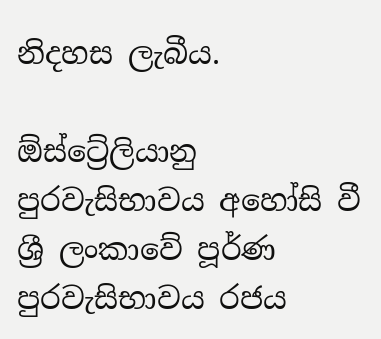නිදහස ලැබීය.

ඕස්ට්‍රේලියානු පුරවැසිභාවය අහෝසි වී ශ්‍රී ලංකාවේ පූර්ණ පුරවැසිභාවය රජය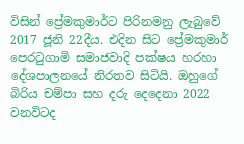විසින් ප්‍රේමකුමාර්ට පිරිනමනු ලැබුවේ 2017 ජූනි 22දීය. එදින සිට ප්‍රේමකුමාර් පෙරටුගාමි සමාජවාදි පක්ෂය හරහා දේශපාලනයේ නිරතව සිටියි. ඔහුගේ බිරිය චම්පා සහ දරු දෙදෙනා 2022 වනවිටද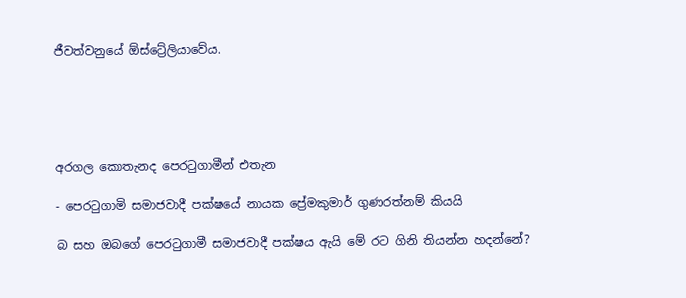ජීවත්වනුයේ ඕස්ට්‍රේලියාවේය.





අරගල කොතැනද පෙරටුගාමීන් එතැන

- පෙරටුගාමි සමාජවාදී පක්ෂයේ නායක ප්‍රේමකුමාර් ගුණරත්නම් කියයි

බ සහ ඔබගේ පෙරටුගාමී සමාජවාදී පක්ෂය ඇයි මේ රට ගිනි තියන්න හදන්නේ?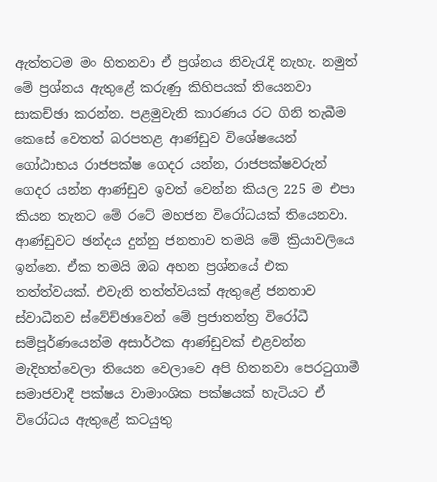ඇත්තටම මං හිතනවා ඒ ප්‍රශ්නය නිවැරැදි නැහැ. නමුත් මේ ප්‍රශ්නය ඇතුළේ කරුණු කිහිපයක් තියෙනවා සාකච්ඡා කරන්න. පළමුවැනි කාරණය රට ගිනි තැබීම කෙසේ වෙතත් බරපතළ ආණ්ඩුව විශේෂයෙන් ගෝඨාභය රාජපක්ෂ ගෙදර යන්න, රාජපක්ෂවරුන් ගෙදර යන්න ආණ්ඩුව ඉවත් වෙන්න කියල 225 ම එපා කියන තැනට මේ රටේ මහජන විරෝධයක් තියෙනවා. ආණ්ඩුවට ඡන්දය දුන්නු ජනතාව තමයි මේ ක්‍රියාවලියෙ ඉන්නෙ. ඒක තමයි ඔබ අහන ප්‍රශ්නයේ එක තත්ත්වයක්. එවැනි තත්ත්වයක් ඇතුළේ ජනතාව ස්වාධීනව ස්වේච්ඡාවෙන් මේ ප්‍රජාතන්ත්‍ර විරෝධී සම්පූර්ණයෙන්ම අසාර්ථක ආණ්ඩුවක් එළවන්න මැදිහත්වෙලා තියෙන වෙලාවෙ අපි හිතනවා පෙරටුගාමී සමාජවාදී පක්ෂය වාමාංශික පක්ෂයක් හැටියට ඒ විරෝධය ඇතුළේ කටයුතු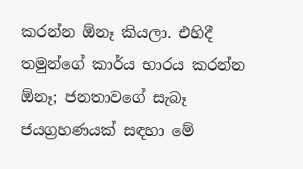කරන්න ඕනෑ කියලා. එහිදී තමුන්ගේ කාර්ය භාරය කරන්න ඕනෑ; ජනතාවගේ සැබෑ ජයග්‍රහණයක් සඳහා මේ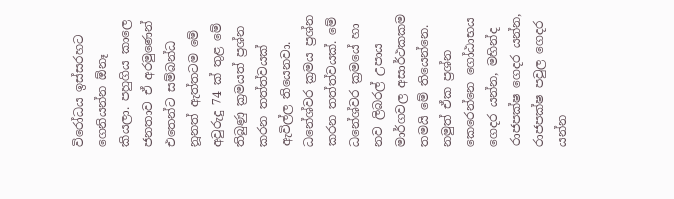විරෝධය ඉස්සරහට ගෙනියන්න ඕනෑ කියලා. පහුගිය කාලෙ ජනතාව ඒ අරමුණෙන් එතෙන්ට සම්බන්ධ නූනත් ඇත්තටම මේ අවුරුදු 74 ක් තුළ මේ තිබුණු ක්‍රමයත් ප්‍රශ්න කරන තත්ත්වයක් ඇවිල්ල තියෙනවා. ධනේශ්වර ක්‍රමය ප්‍රශ්න කරන තත්ත්වයක්. මේ ධනේශ්වර ක්‍රමයේ හා නව ලිබරල් උපාය මාර්ගවල අසාර්ථකකම තමයි මේ තියෙන්නෙ. නමුත් ඒක ප්‍රශ්න කෙරෙන්නෙ ගෝඨාභය ගෙදර යන්න, මහින්ද රාජපක්ෂ ගෙදර යන්න, රාජපක්ෂ පවුල ගෙදර යන්න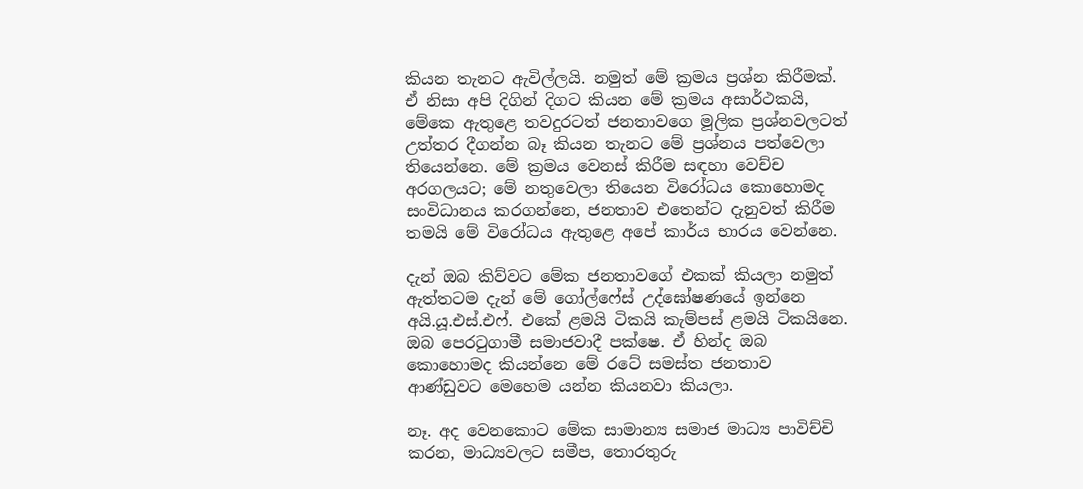කියන තැනට ඇවිල්ලයි. නමුත් මේ ක්‍රමය ප්‍රශ්න කිරීමක්. ඒ නිසා අපි දිගින් දිගට කියන මේ ක්‍රමය අසාර්ථකයි, මේකෙ ඇතුළෙ තවදුරටත් ජනතාවගෙ මූලික ප්‍රශ්නවලටත් උත්තර දීගන්න බෑ කියන තැනට මේ ප්‍රශ්නය පත්වෙලා තියෙන්නෙ. මේ ක්‍රමය වෙනස් කිරීම සඳහා වෙච්ච අරගලයට; මේ නතුවෙලා තියෙන විරෝධය කොහොමද සංවිධානය කරගන්නෙ, ජනතාව එතෙන්ට දැනුවත් කිරීම තමයි මේ විරෝධය ඇතුළෙ අපේ කාර්ය භාරය වෙන්නෙ.

දැන් ඔබ කිව්වට මේක ජනතාවගේ එකක් කියලා නමුත් ඇත්තටම දැන් මේ ගෝල්ෆේස් උද්ඝෝෂණයේ ඉන්නෙ අයි.යූ.එස්.එෆ්. එකේ ළමයි ටිකයි කැම්පස් ළමයි ටිකයිනෙ. ඔබ පෙරටුගාමී සමාජවාදී පක්ෂෙ. ඒ හින්ද ඔබ කොහොමද කියන්නෙ මේ රටේ සමස්ත ජනතාව ආණ්ඩුවට මෙහෙම යන්න කියනවා කියලා.

නෑ. අද වෙනකොට මේක සාමාන්‍ය සමාජ මාධ්‍ය පාවිච්චි කරන, මාධ්‍යවලට සමීප, තොරතුරු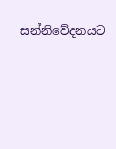සන්නිවේදනයට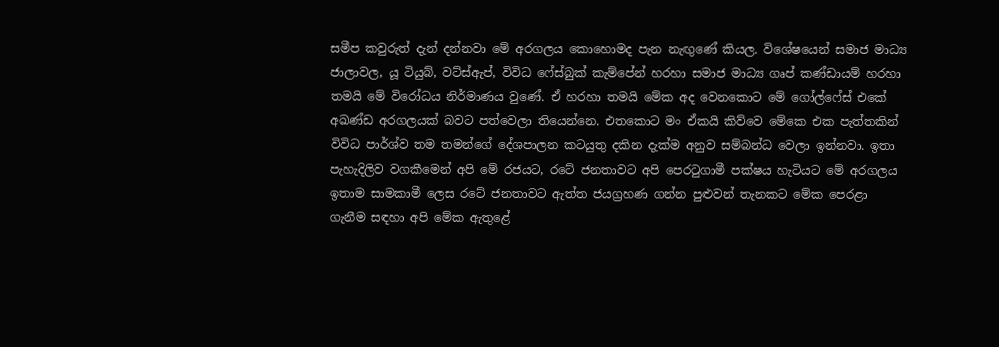සමීප කවුරුත් දැන් දන්නවා මේ අරගලය කොහොමද පැන නැඟුණේ කියල. විශේෂයෙන් සමාජ මාධ්‍ය ජාලාවල, යූ ටියුබ්, වට්ස්ඇප්, විවිධ ෆේස්බුක් කැම්පේන් හරහා සමාජ මාධ්‍ය ගෘප් කණ්ඩායම් හරහා තමයි මේ විරෝධය නිර්මාණය වුණේ. ඒ හරහා තමයි මේක අද වෙනකොට මේ ගෝල්ෆේස් එකේ අඛණ්ඩ අරගලයක් බවට පත්වෙලා තියෙන්නෙ. එතකොට මං ඒකයි කිව්වෙ මේකෙ එක පැත්තකින් විවිධ පාර්ශ්ව තම තමන්ගේ දේශපාලන කටයුතු දකින දැක්ම අනුව සම්බන්ධ වෙලා ඉන්නවා. ඉතා පැහැදිලිව වගකීමෙන් අපි මේ රජයට, රටේ ජනතාවට අපි පෙරටුගාමී පක්ෂය හැටියට මේ අරගලය ඉතාම සාමකාමී ලෙස රටේ ජනතාවට ඇත්ත ජයග්‍රහණ ගන්න පුළුවන් තැනකට මේක පෙරළා ගැනීම සඳහා අපි මේක ඇතුළේ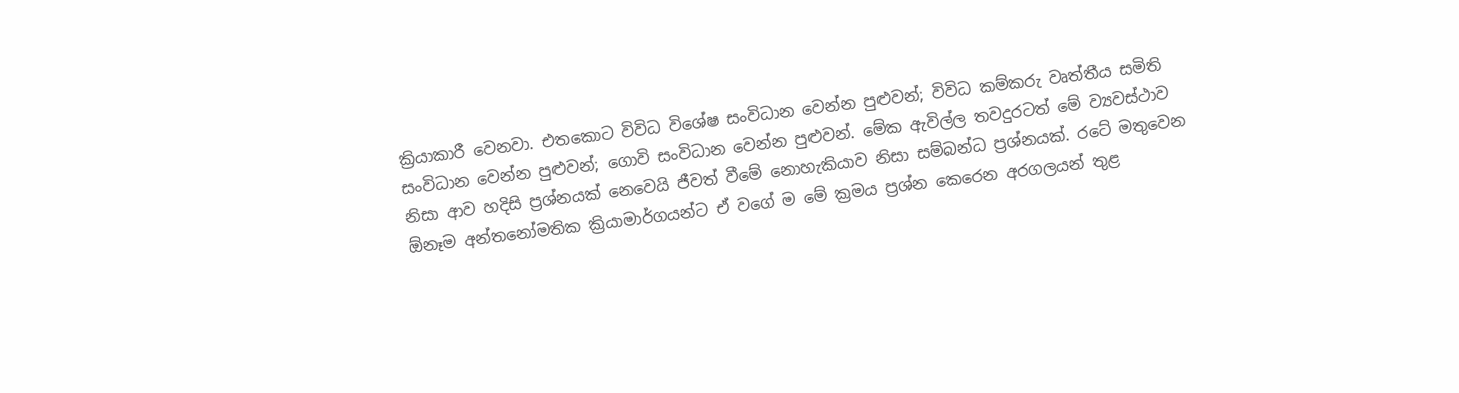ක්‍රියාකාරී වෙනවා. එතකොට විවිධ විශේෂ සංවිධාන වෙන්න පුළුවන්; විවිධ කම්කරු වෘත්තීය සමිති සංවිධාන වෙන්න පුළුවන්; ගොවි සංවිධාන වෙන්න පුළුවන්. මේක ඇවිල්ල තවදුරටත් මේ ව්‍යවස්ථාව නිසා ආව හදිසි ප්‍රශ්නයක් නෙවෙයි ජීවත් වීමේ නොහැකියාව නිසා සම්බන්ධ ප්‍රශ්නයක්. රටේ මතුවෙන ඕනෑම අන්තනෝමතික ක්‍රියාමාර්ගයන්ට ඒ වගේ ම මේ ක්‍රමය ප්‍රශ්න කෙරෙන අරගලයන් තුළ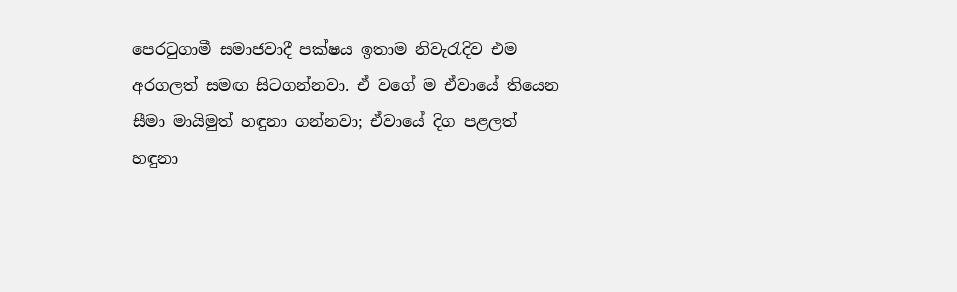පෙරටුගාමී සමාජවාදී පක්ෂය ඉතාම නිවැරැදිව එම අරගලත් සමඟ සිටගන්නවා. ඒ වගේ ම ඒවායේ තියෙන සීමා මායිමුත් හඳුනා ගන්නවා; ඒවායේ දිග පළලත් හඳුනා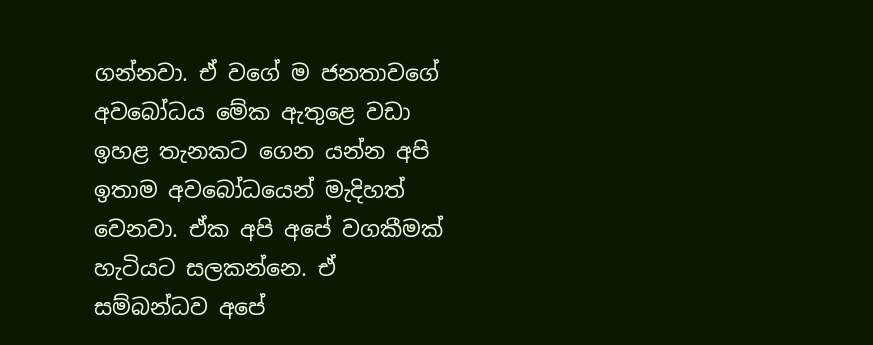ගන්නවා. ඒ වගේ ම ජනතාවගේ අවබෝධය මේක ඇතුළෙ වඩා ඉහළ තැනකට ගෙන යන්න අපි ඉතාම අවබෝධයෙන් මැදිහත් වෙනවා. ඒක අපි අපේ වගකීමක් හැටියට සලකන්නෙ. ඒ සම්බන්ධව අපේ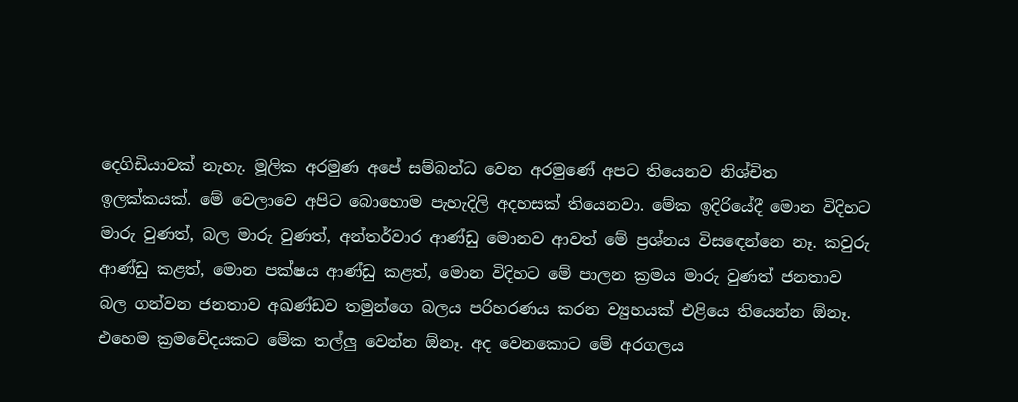දෙගිඩියාවක් නැහැ. මූලික අරමුණ අපේ සම්බන්ධ වෙන අරමුණේ අපට තියෙනව නිශ්චිත ඉලක්කයක්. මේ වෙලාවෙ අපිට බොහොම පැහැදිලි අදහසක් තියෙනවා. මේක ඉදිරියේදී මොන විදිහට මාරු වුණත්, බල මාරු වුණත්, අන්තර්වාර ආණ්ඩු මොනව ආවත් මේ ප්‍රශ්නය විසඳෙන්නෙ නෑ. කවුරු ආණ්ඩු කළත්, මොන පක්ෂය ආණ්ඩු කළත්, මොන විදිහට මේ පාලන ක්‍රමය මාරු වුණත් ජනතාව බල ගන්වන ජනතාව අඛණ්ඩව තමුන්ගෙ බලය පරිහරණය කරන ව්‍යුහයක් එළියෙ තියෙන්න ඕනෑ. එහෙම ක්‍රමවේදයකට මේක තල්ලු වෙන්න ඕනෑ. අද වෙනකොට මේ අරගලය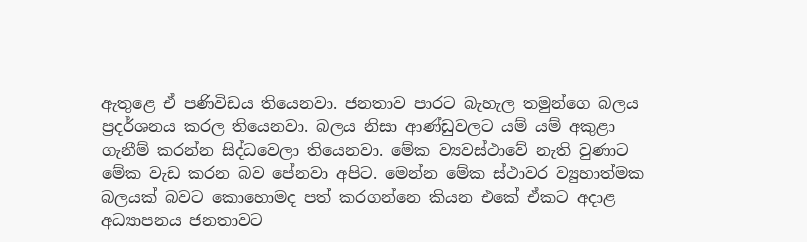ඇතුළෙ ඒ පණිවිඩය තියෙනවා. ජනතාව පාරට බැහැල තමුන්ගෙ බලය ප්‍රදර්ශනය කරල තියෙනවා. බලය නිසා ආණ්ඩුවලට යම් යම් අකුළා ගැනීම් කරන්න සිද්ධවෙලා තියෙනවා. මේක ව්‍යවස්ථාවේ නැති වුණාට මේක වැඩ කරන බව පේනවා අපිට. මෙන්න මේක ස්ථාවර ව්‍යුහාත්මක බලයක් බවට කොහොමද පත් කරගන්නෙ කියන එකේ ඒකට අදාළ අධ්‍යාපනය ජනතාවට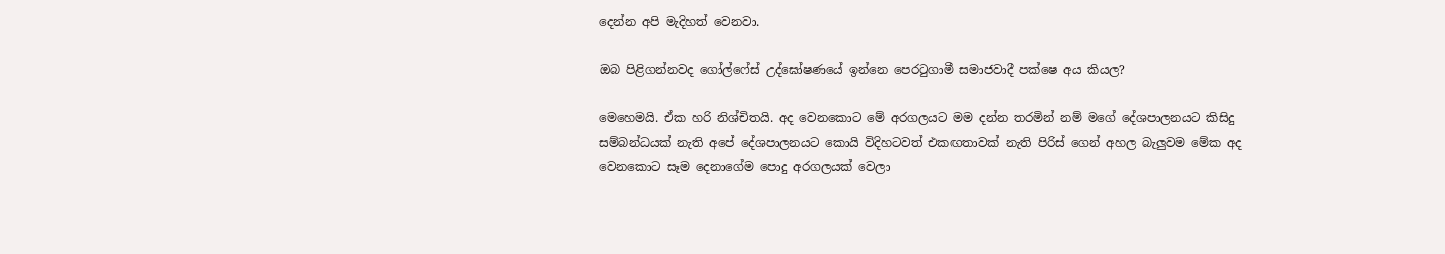දෙන්න අපි මැදිහත් වෙනවා.

ඔබ පිළිගන්නවද ගෝල්ෆේස් උද්ඝෝෂණයේ ඉන්නෙ පෙරටුගාමී සමාජවාදී පක්ෂෙ අය කියල?

මෙහෙමයි. ඒක හරි නිශ්චිතයි. අද වෙනකොට මේ අරගලයට මම දන්න තරමින් නම් මගේ දේශපාලනයට කිසිදු සම්බන්ධයක් නැති අපේ දේශපාලනයට කොයි විදිහටවත් එකඟතාවක් නැති පිරිස් ගෙන් අහල බැලුවම මේක අද වෙනකොට සෑම දෙනාගේම පොදු අරගලයක් වෙලා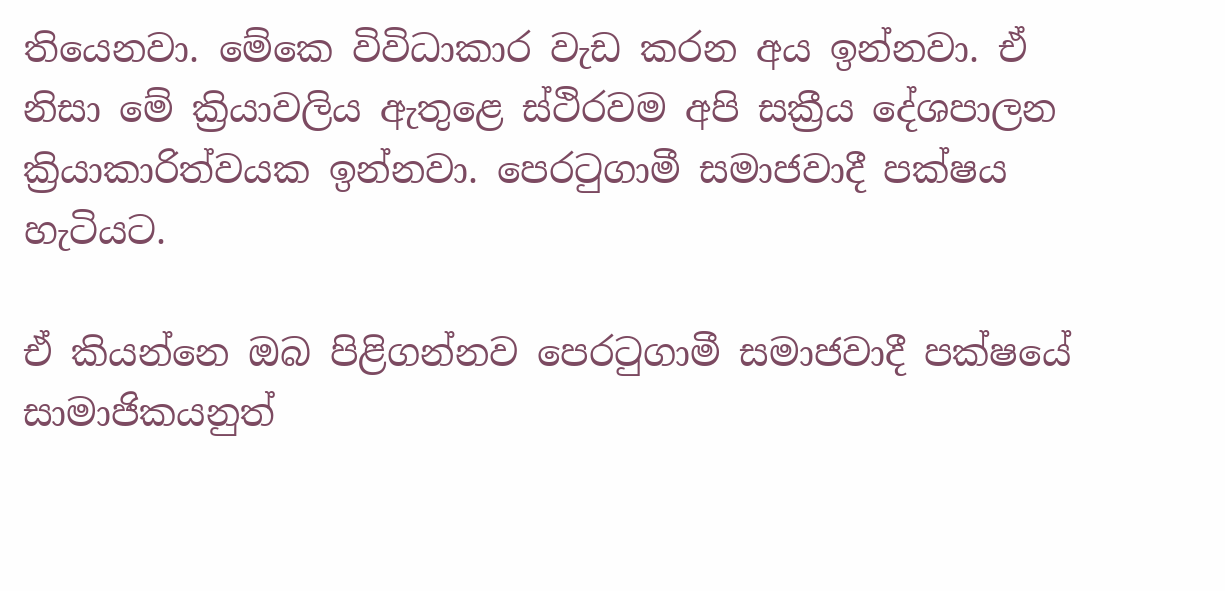තියෙනවා. මේකෙ විවිධාකාර වැඩ කරන අය ඉන්නවා. ඒ නිසා මේ ක්‍රියාවලිය ඇතුළෙ ස්ථිරවම අපි සක්‍රීය දේශපාලන ක්‍රියාකාරිත්වයක ඉන්නවා. පෙරටුගාමී සමාජවාදී පක්ෂය හැටියට.

ඒ කියන්නෙ ඔබ පිළිගන්නව පෙරටුගාමී සමාජවාදී පක්ෂයේ සාමාජිකයනුත්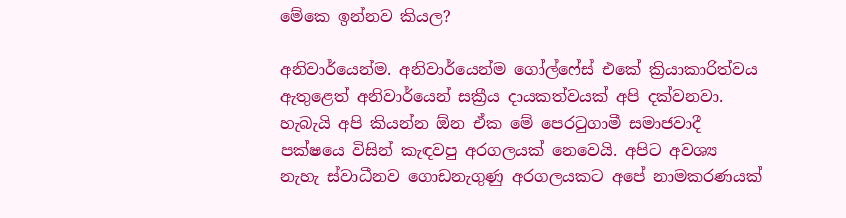මේකෙ ඉන්නව කියල?

අනිවාර්යෙන්ම. අනිවාර්යෙන්ම ගෝල්ෆේස් එකේ ක්‍රියාකාරිත්වය ඇතුළෙත් අනිවාර්යෙන් සක්‍රීය දායකත්වයක් අපි දක්වනවා. හැබැයි අපි කියන්න ඕන ඒක මේ පෙරටුගාමී සමාජවාදී පක්ෂයෙ විසින් කැඳවපු අරගලයක් නෙවෙයි. අපිට අවශ්‍ය නැහැ ස්වාධීනව ගොඩනැගුණු අරගලයකට අපේ නාමකරණයක්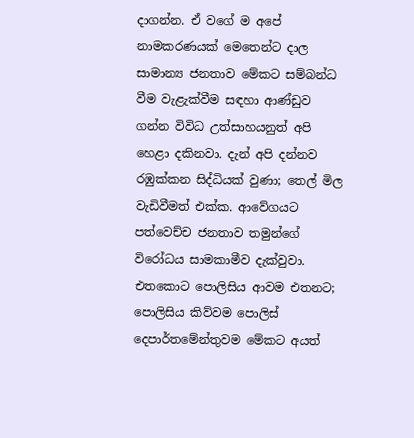දාගන්න. ඒ වගේ ම අපේ නාමකරණයක් මෙතෙන්ට දාල සාමාන්‍ය ජනතාව මේකට සම්බන්ධ වීම වැළැක්වීම සඳහා ආණ්ඩුව ගන්න විවිධ උත්සාහයනුත් අපි හෙළා දකිනවා. දැන් අපි දන්නව රඹුක්කන සිද්ධියක් වුණා; තෙල් මිල වැඩිවීමත් එක්ක. ආවේගයට පත්වෙච්ච ජනතාව තමුන්ගේ විරෝධය සාමකාමීව දැක්වුවා. එතකොට පොලිසිය ආවම එතනට; පොලිසිය කිව්වම පොලිස් දෙපාර්තමේන්තුවම මේකට අයත්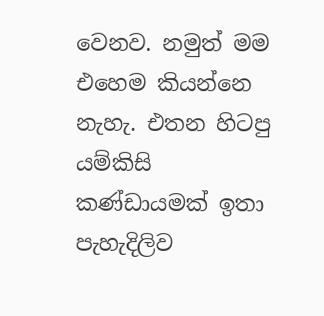වෙනව. නමුත් මම එහෙම කියන්නෙ නැහැ. එතන හිටපු යම්කිසි කණ්ඩායමක් ඉතා පැහැදිලිව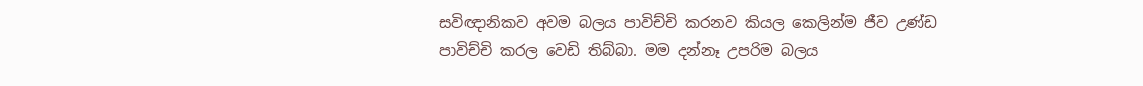සවිඥානිකව අවම බලය පාවිච්චි කරනව කියල කෙලින්ම ජීව උණ්ඩ පාවිච්චි කරල වෙඩි තිබ්බා. මම දන්නෑ උපරිම බලය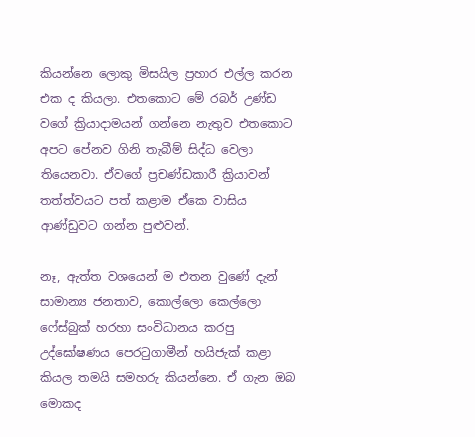කියන්නෙ ලොකු මිසයිල ප්‍රහාර එල්ල කරන එක ද කියලා. එතකොට මේ රබර් උණ්ඩ වගේ ක්‍රියාදාමයන් ගන්නෙ නැතුව එතකොට අපට පේනව ගිනි තැබීම් සිද්ධ වෙලා තියෙනවා. ඒවගේ ප්‍රචණ්ඩකාරී ක්‍රියාවන් තත්ත්වයට පත් කළාම ඒකෙ වාසිය ආණ්ඩුවට ගන්න පුළුවන්.

නෑ, ඇත්ත වශයෙන් ම එතන වුණේ දැන් සාමාන්‍ය ජනතාව, කොල්ලො කෙල්ලො ෆේස්බුක් හරහා සංවිධානය කරපු උද්ඝෝෂණය පෙරටුගාමීන් හයිජැක් කළා කියල තමයි සමහරු කියන්නෙ. ඒ ගැන ඔබ මොකද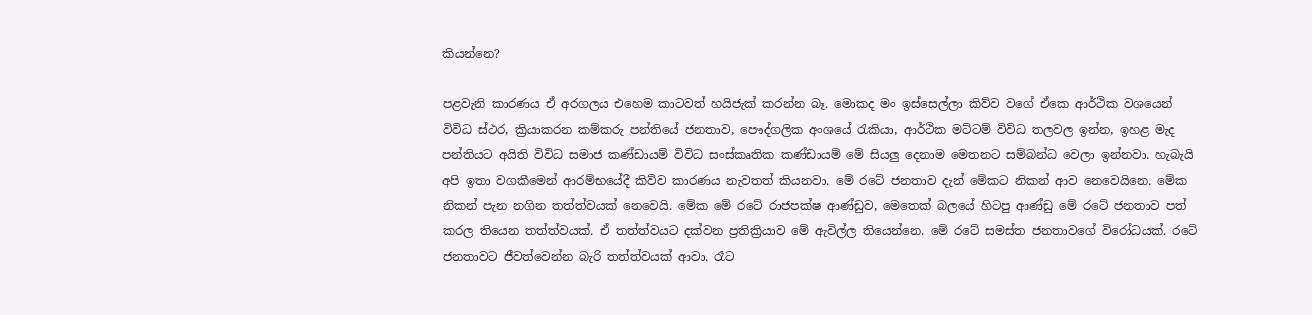කියන්නෙ?

පළවැනි කාරණය ඒ අරගලය එහෙම කාටවත් හයිජැක් කරන්න බෑ. මොකද මං ඉස්සෙල්ලා කිව්ව වගේ ඒකෙ ආර්ථික වශයෙන් විවිධ ස්ථර, ක්‍රියාකරන කම්කරු පන්තියේ ජනතාව, පෞද්ගලික අංශයේ රැකියා, ආර්ථික මට්ටම් විවිධ තලවල ඉන්න, ඉහළ මැද පන්තියට අයිති විවිධ සමාජ කණ්ඩායම් විවිධ සංස්කෘතික කණ්ඩායම් මේ සියලු දෙනාම මෙතනට සම්බන්ධ වෙලා ඉන්නවා. හැබැයි අපි ඉතා වගකීමෙන් ආරම්භයේදී කිව්ව කාරණය නැවතත් කියනවා. මේ රටේ ජනතාව දැන් මේකට නිකන් ආව නෙවෙයිනෙ. මේක නිකන් පැන නගින තත්ත්වයක් නෙවෙයි. මේක මේ රටේ රාජපක්ෂ ආණ්ඩුව, මෙතෙක් බලයේ හිටපු ආණ්ඩු මේ රටේ ජනතාව පත් කරල තියෙන තත්ත්වයක්. ඒ තත්ත්වයට දක්වන ප්‍රතික්‍රියාව මේ ඇවිල්ල තියෙන්නෙ. මේ රටේ සමස්ත ජනතාවගේ විරෝධයක්. රටේ ජනතාවට ජීවත්වෙන්න බැරි තත්ත්වයක් ආවා. රෑට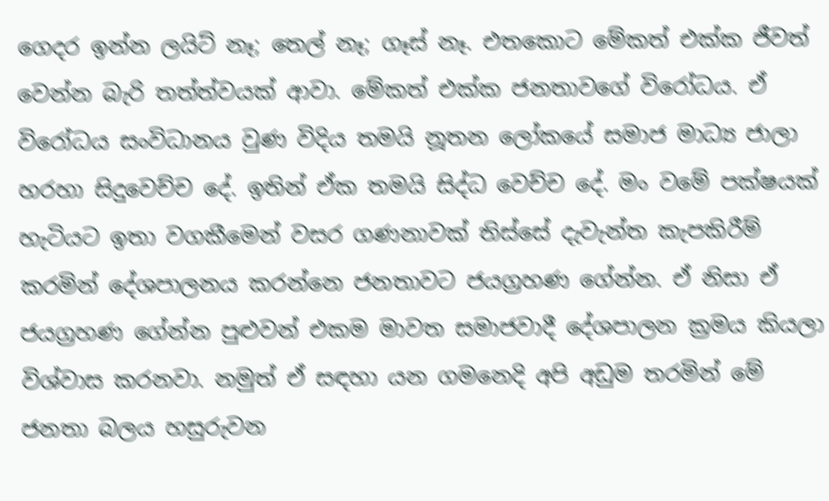ගෙදර ඉන්න ලයිට් නෑ; තෙල් නෑ; ගෑස් නෑ. එතකොට මේකත් එක්ක ජීවත් වෙන්න බැරි තත්ත්වයක් ආවා. මේකත් එක්ක ජනතාවගේ විරෝධය. ඒ විරෝධය සංවිධානය වුණ විදිය තමයි නූතන ලෝකයේ සමාජ මාධ්‍ය ජාලා හරහා සිදුවෙච්ච දේ. ඉතින් ඒක තමයි සිද්ධ වෙච්ච දේ. මං වමේ පක්ෂයක් හැටියට ඉතා වගකීමෙන් වසර ගණනාවක් තිස්සේ දැවැන්ත කැපකිරීම් කරමින් දේශපාලනය කරන්නෙ ජනතාවට ජයග්‍රහණ ගේන්න. ඒ නිසා ඒ ජයග්‍රහණ ගේන්න පුළුවන් එකම මාවත සමාජවාදී දේශපාලන ක්‍රමය කියලා විශ්වාස කරනවා. නමුත් ඒ සඳහා යන ගමනෙදි අපි අඩුම තරමින් මේ ජනතා බලය හසුරුවන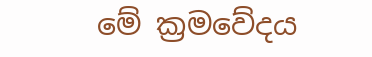මේ ක්‍රමවේදය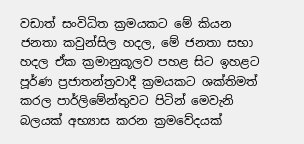වඩාත් සංවිධිත ක්‍රමයකට මේ කියන ජනතා කවුන්සිල හදල, මේ ජනතා සභා හදල ඒක ක්‍රමානුකූලව පහළ සිට ඉහළට පූර්ණ ප්‍රජාතන්ත්‍රවාදී ක්‍රමයකට ශක්තිමත් කරල පාර්ලිමේන්තුවට පිටින් මෙවැනි බලයක් අභ්‍යාස කරන ක්‍රමවේදයක්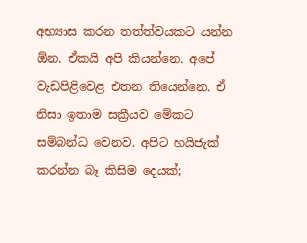අභ්‍යාස කරන තත්ත්වයකට යන්න ඕන. ඒකයි අපි කියන්නෙ. අපේ වැඩපිළිවෙළ එතන තියෙන්නෙ. ඒ නිසා ඉතාම සක්‍රීයව මේකට සම්බන්ධ වෙනව. අපිට හයිජැක් කරන්න බෑ කිසිම දෙයක්;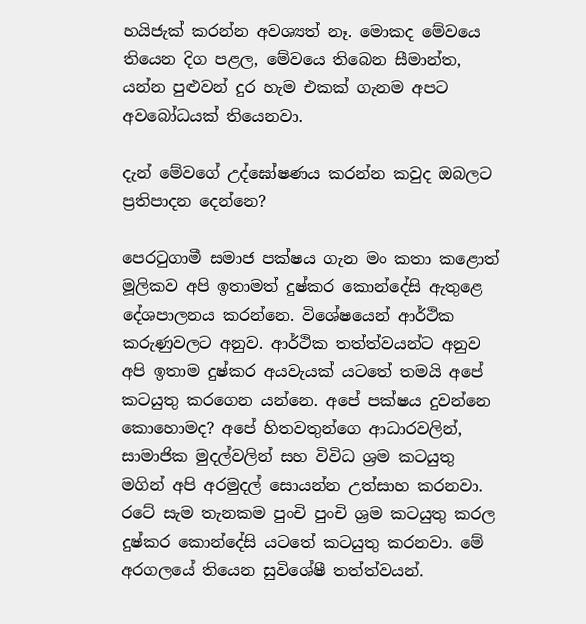හයිජැක් කරන්න අවශ්‍යත් නෑ. මොකද මේවයෙ තියෙන දිග පළල, මේවයෙ තිබෙන සීමාන්ත, යන්න පුළුවන් දුර හැම එකක් ගැනම අපට අවබෝධයක් තියෙනවා.

දැන් මේවගේ උද්ඝෝෂණය කරන්න කවුද ඔබලට ප්‍රතිපාදන දෙන්නෙ?

පෙරටුගාමී සමාජ පක්ෂය ගැන මං කතා කළොත් මූලිකව අපි ඉතාමත් දුෂ්කර කොන්දේසි ඇතුළෙ දේශපාලනය කරන්නෙ. විශේෂයෙන් ආර්ථික කරුණුවලට අනුව. ආර්ථික තත්ත්වයන්ට අනුව අපි ඉතාම දුෂ්කර අයවැයක් යටතේ තමයි අපේ කටයුතු කරගෙන යන්නෙ. අපේ පක්ෂය දුවන්නෙ කොහොමද? අපේ හිතවතුන්ගෙ ආධාරවලින්, සාමාජික මුදල්වලින් සහ විවිධ ශ්‍රම කටයුතු මගින් අපි අරමුදල් සොයන්න උත්සාහ කරනවා. රටේ සැම තැනකම පුංචි පුංචි ශ්‍රම කටයුතු කරල දුෂ්කර කොන්දේසි යටතේ කටයුතු කරනවා. මේ අරගලයේ තියෙන සුවිශේෂී තත්ත්වයන්.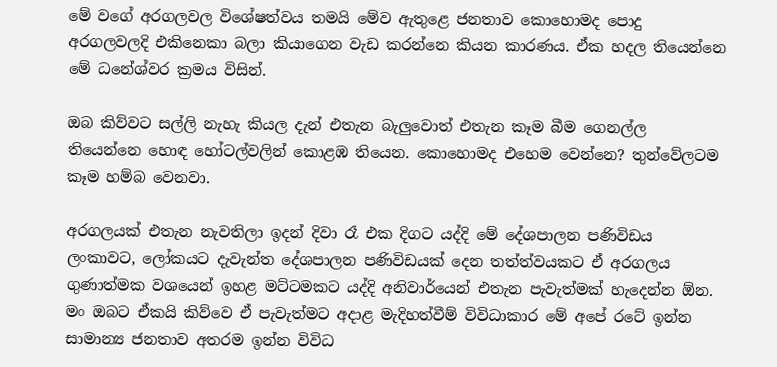මේ වගේ අරගලවල විශේෂත්වය තමයි මේව ඇතුළෙ ජනතාව කොහොමද පොදු අරගලවලදි එකිනෙකා බලා කියාගෙන වැඩ කරන්නෙ කියන කාරණය. ඒක හදල තියෙන්නෙ මේ ධනේශ්වර ක්‍රමය විසින්.

ඔබ කිව්වට සල්ලි නැහැ කියල දැන් එතැන බැලුවොත් එතැන කෑම බීම ගෙනල්ල තියෙන්නෙ හොඳ හෝටල්වලින් කොළඹ තියෙන. කොහොමද එහෙම වෙන්නෙ? තුන්වේලටම කෑම හම්බ වෙනවා.

අරගලයක් එතැන නැවතිලා ඉදන් දිවා රෑ එක දිගට යද්දි මේ දේශපාලන පණිවිඩය ලංකාවට, ලෝකයට දැවැන්ත දේශපාලන පණිවිඩයක් දෙන තත්ත්වයකට ඒ අරගලය ගුණාත්මක වශයෙන් ඉහළ මට්ටමකට යද්දි අනිවාර්යෙන් එතැන පැවැත්මක් හැදෙන්න ඕන. මං ඔබට ඒකයි කිව්වෙ ඒ පැවැත්මට අදාළ මැදිහත්වීම් විවිධාකාර මේ අපේ රටේ ඉන්න සාමාන්‍ය ජනතාව අතරම ඉන්න විවිධ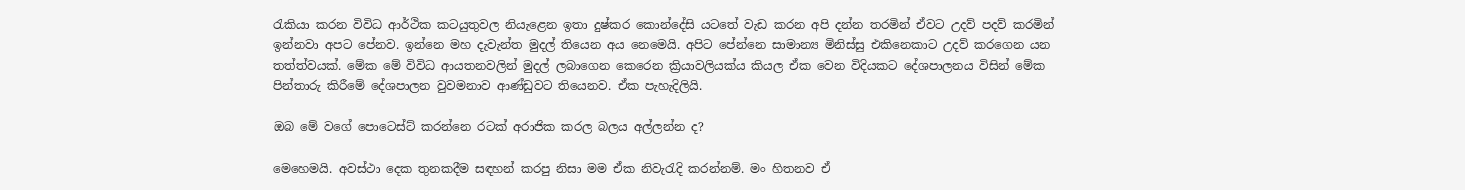රැකියා කරන විවිධ ආර්ථික කටයුතුවල නියැළෙන ඉතා දුෂ්කර කොන්දේසි යටතේ වැඩ කරන අපි දන්න තරමින් ඒවට උදව් පදව් කරමින් ඉන්නවා අපට පේනව. ඉන්නෙ මහ දැවැන්ත මුදල් තියෙන අය නෙමෙයි. අපිට පේන්නෙ සාමාන්‍ය මිනිස්සු එකිනෙකාට උදව් කරගෙන යන තත්ත්වයක්. මේක මේ විවිධ ආයතනවලින් මුදල් ලබාගෙන කෙරෙන ක්‍රියාවලියක්ය කියල ඒක වෙන විදියකට දේශපාලනය විසින් මේක පින්තාරු කිරීමේ දේශපාලන වුවමනාව ආණ්ඩුවට තියෙනව. ඒක පැහැදිලියි.

ඔබ මේ වගේ පොටෙස්ට් කරන්නෙ රටක් අරාජික කරල බලය අල්ලන්න ද?

මෙහෙමයි. අවස්ථා දෙක තුනකදීම සඳහන් කරපු නිසා මම ඒක නිවැරැදි කරන්නම්. මං හිතනව ඒ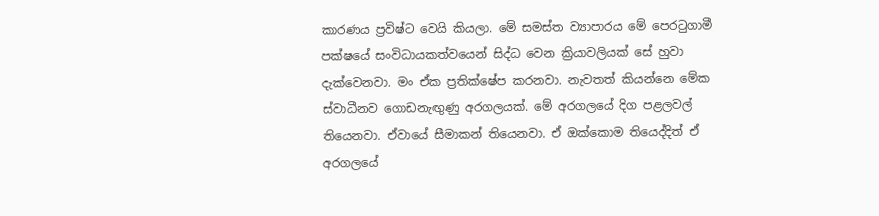කාරණය ප්‍රවිෂ්ට වෙයි කියලා. මේ සමස්ත ව්‍යාපාරය මේ පෙරටුගාමී පක්ෂයේ සංවිධායකත්වයෙන් සිද්ධ වෙන ක්‍රියාවලියක් සේ හුවා දැක්වෙනවා. මං ඒක ප්‍රතික්ෂේප කරනවා. නැවතත් කියන්නෙ මේක ස්වාධීනව ගොඩනැඟුණු අරගලයක්. මේ අරගලයේ දිග පළලවල් තියෙනවා. ඒවායේ සීමාකන් තියෙනවා. ඒ ඔක්කොම තියෙද්දිත් ඒ අරගලයේ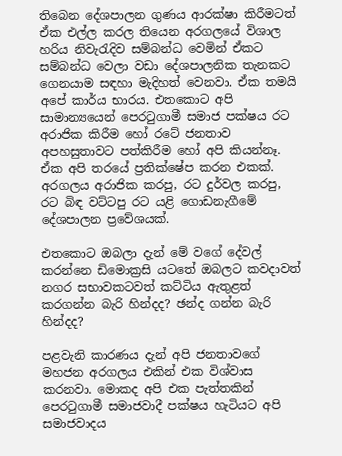තිබෙන දේශපාලන ගුණය ආරක්ෂා කිරීමටත් ඒක එල්ල කරල තියෙන අරගලයේ විශාල හරිය නිවැරැදිව සම්බන්ධ වෙමින් ඒකට සම්බන්ධ වෙලා වඩා දේශපාලනික තැනකට ගෙනයාම සඳහා මැදිහත් වෙනවා. ඒක තමයි අපේ කාර්ය භාරය. එතකොට අපි සාමාන්‍යයෙන් පෙරටුගාමී සමාජ පක්ෂය රට අරාජික කිරීම හෝ රටේ ජනතාව අපහසුතාවට පත්කිරීම හෝ අපි කියන්නෑ. ඒක අපි තරයේ ප්‍රතික්ෂේප කරන එකක්. අරගලය අරාජික කරපු, රට දුර්වල කරපු, රට බිඳ වට්ටපු රට යළි ගොඩනැගීමේ දේශපාලන ප්‍රවේශයක්.

එතකොට ඔබලා දැන් මේ වගේ දේවල් කරන්නෙ ඩිමොක්‍රසි යටතේ ඔබලට කවදාවත් නගර සභාවකටවත් කට්ටිය ඇතුළත් කරගන්න බැරි හින්දද? ඡන්ද ගන්න බැරි හින්දද?

පළවැනි කාරණය දැන් අපි ජනතාවගේ මහජන අරගලය එකින් එක විශ්වාස කරනවා. මොකද අපි එක පැත්තකින් පෙරටුගාමී සමාජවාදී පක්ෂය හැටියට අපි සමාජවාදය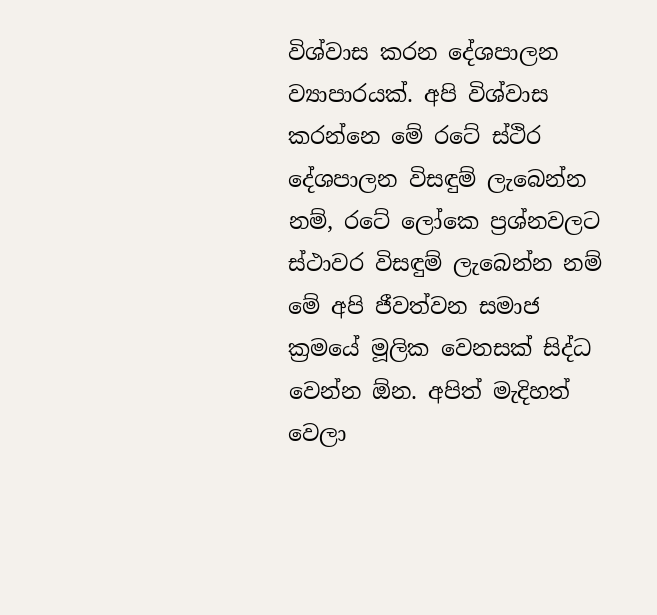විශ්වාස කරන දේශපාලන ව්‍යාපාරයක්. අපි විශ්වාස කරන්නෙ මේ රටේ ස්ථිර දේශපාලන විසඳුම් ලැබෙන්න නම්, රටේ ලෝකෙ ප්‍රශ්නවලට ස්ථාවර විසඳුම් ලැබෙන්න නම් මේ අපි ජීවත්වන සමාජ ක්‍රමයේ මූලික වෙනසක් සිද්ධ වෙන්න ඕන. අපිත් මැදිහත් වෙලා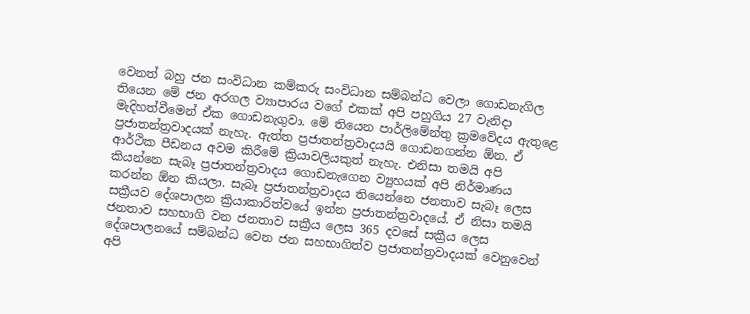වෙනත් බහු ජන සංවිධාන කම්කරු සංවිධාන සම්බන්ධ වෙලා ගොඩනැගිල තියෙන මේ ජන අරගල ව්‍යාපාරය වගේ එකක් අපි පහුගිය 27 වැනිදා මැදිහත්වීමෙන් ඒක ගොඩනැගුවා. මේ තියෙන පාර්ලිමේන්තු ක්‍රමවේදය ඇතුළෙ ප්‍රජාතන්ත්‍රවාදයක් නැහැ. ඇත්ත ප්‍රජාතන්ත්‍රවාදයයි ගොඩනගන්න ඕන. ඒ ආර්ථික පීඩනය අවම කිරීමේ ක්‍රියාවලියකුත් නැහැ. එනිසා තමයි අපි කියන්නෙ සැබෑ ප්‍රජාතන්ත්‍රවාදය ගොඩනැගෙන ව්‍යුහයක් අපි නිර්මාණය කරන්න ඕන කියලා. සැබෑ ප්‍රජාතන්ත්‍රවාදය තියෙන්නෙ ජනතාව සැබෑ ලෙස සක්‍රීයව දේශපාලන ක්‍රියාකාරිත්වයේ ඉන්න ප්‍රජාතන්ත්‍රවාදයේ. ඒ නිසා තමයි ජනතාව සහභාගි වන ජනතාව සක්‍රීය ලෙස 365 දවසේ සක්‍රීය ලෙස දේශපාලනයේ සම්බන්ධ වෙන ජන සහභාගිත්ව ප්‍රජාතන්ත්‍රවාදයක් වෙනුවෙන් අපි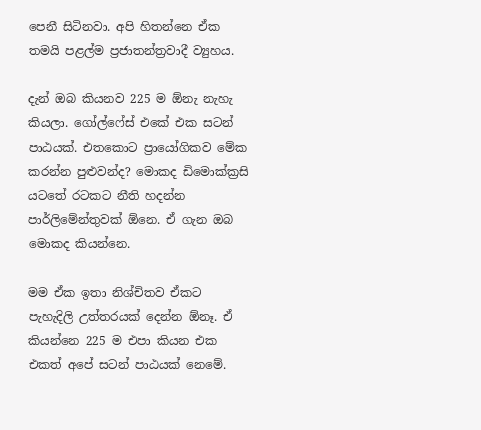පෙනී සිටිනවා. අපි හිතන්නෙ ඒක තමයි පළල්ම ප්‍රජාතන්ත්‍රවාදී ව්‍යුහය.

දැන් ඔබ කියනව 225 ම ඕනැ නැහැ කියලා. ගෝල්ෆේස් එකේ එක සටන් පාඨයක්. එතකොට ප්‍රායෝගිකව මේක කරන්න පුළුවන්ද? මොකද ඩිමොක්ක්‍රසි යටතේ රටකට නීති හදන්න පාර්ලිමේන්තුවක් ඕනෙ. ඒ ගැන ඔබ මොකද කියන්නෙ.

මම ඒක ඉතා නිශ්චිතව ඒකට පැහැදිලි උත්තරයක් දෙන්න ඕනෑ. ඒ කියන්නෙ 225 ම එපා කියන එක එකත් අපේ සටන් පාඨයක් නෙමේ.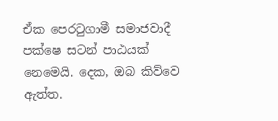ඒක පෙරටුගාමී සමාජවාදී පක්ෂෙ සටන් පාඨයක් නෙමෙයි. දෙක, ඔබ කිව්වෙ ඇත්ත.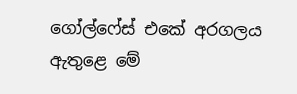ගෝල්ෆේස් එකේ අරගලය ඇතුළෙ මේ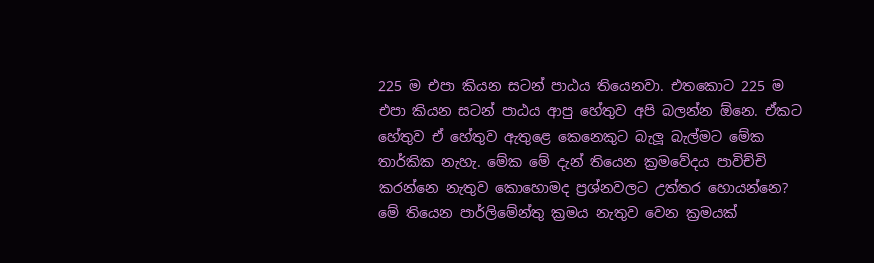225 ම එපා කියන සටන් පාඨය තියෙනවා. එතකොට 225 ම එපා කියන සටන් පාඨය ආපු හේතුව අපි බලන්න ඕනෙ. ඒකට හේතුව ඒ හේතුව ඇතුළෙ කෙනෙකුට බැලූ බැල්මට මේක තාර්කික නැහැ. මේක මේ දැන් තියෙන ක්‍රමවේදය පාවිච්චි කරන්නෙ නැතුව කොහොමද ප්‍රශ්නවලට උත්තර හොයන්නෙ? මේ තියෙන පාර්ලිමේන්තු ක්‍රමය නැතුව වෙන ක්‍රමයක්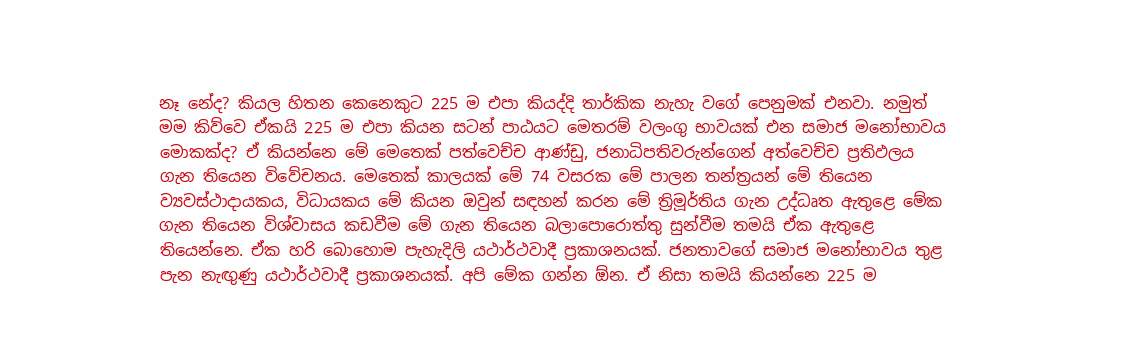නෑ නේද? කියල හිතන කෙනෙකුට 225 ම එපා කියද්දි තාර්කික නැහැ වගේ පෙනුමක් එනවා. නමුත් මම කිව්වෙ ඒකයි 225 ම එපා කියන සටන් පාඨයට මෙතරම් වලංගු භාවයක් එන සමාජ මනෝභාවය මොකක්ද? ඒ කියන්නෙ මේ මෙතෙක් පත්වෙච්ච ආණ්ඩු, ජනාධිපතිවරුන්ගෙන් අත්වෙච්ච ප්‍රතිඵලය ගැන තියෙන විවේචනය. මෙතෙක් කාලයක් මේ 74 වසරක මේ පාලන තන්ත්‍රයන් මේ තියෙන ව්‍යවස්ථාදායකය, විධායකය මේ කියන ඔවුන් සඳහන් කරන මේ ත්‍රිමූර්තිය ගැන උද්ධෘත ඇතුළෙ මේක ගැන තියෙන විශ්වාසය කඩවීම මේ ගැන තියෙන බලාපොරොත්තු සුන්වීම තමයි ඒක ඇතුළෙ තියෙන්නෙ. ඒක හරි බොහොම පැහැදිලි යථාර්ථවාදී ප්‍රකාශනයක්. ජනතාවගේ සමාජ මනෝභාවය තුළ පැන නැඟුණු යථාර්ථවාදී ප්‍රකාශනයක්. අපි මේක ගන්න ඕන. ඒ නිසා තමයි කියන්නෙ 225 ම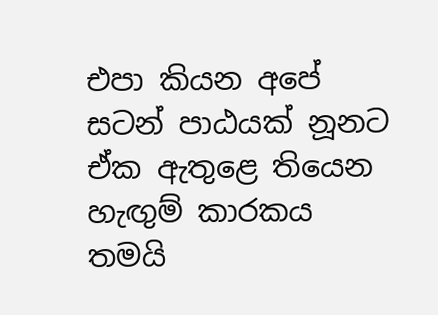එපා කියන අපේ සටන් පාඨයක් නූනට ඒක ඇතුළෙ තියෙන හැඟුම් කාරකය තමයි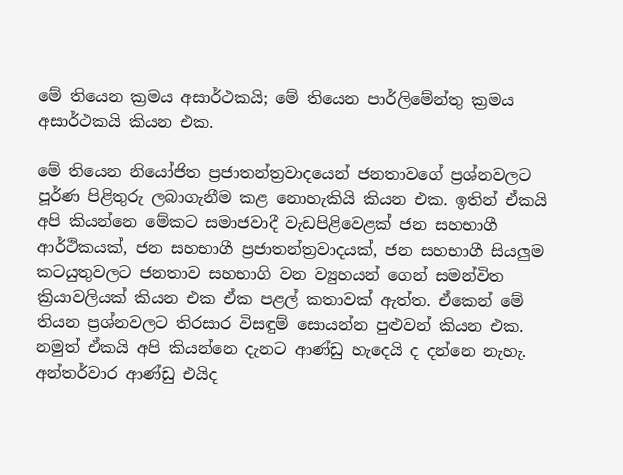මේ තියෙන ක්‍රමය අසාර්ථකයි; මේ තියෙන පාර්ලිමේන්තු ක්‍රමය අසාර්ථකයි කියන එක.

මේ තියෙන නියෝජිත ප්‍රජාතන්ත්‍රවාදයෙන් ජනතාවගේ ප්‍රශ්නවලට පූර්ණ පිළිතුරු ලබාගැනීම කළ නොහැකියි කියන එක. ඉතින් ඒකයි අපි කියන්නෙ මේකට සමාජවාදී වැඩපිළිවෙළක් ජන සහභාගී ආර්ථිකයක්, ජන සහභාගී ප්‍රජාතන්ත්‍රවාදයක්, ජන සහභාගී සියලුම කටයුතුවලට ජනතාව සහභාගි වන ව්‍යුහයන් ගෙන් සමන්විත ක්‍රියාවලියක් කියන එක ඒක පළල් කතාවක් ඇත්ත. ඒකෙන් මේ තියන ප්‍රශ්නවලට තිරසාර විසඳුම් සොයන්න පුළුවන් කියන එක. නමුත් ඒකයි අපි කියන්නෙ දැනට ආණ්ඩු හැදෙයි ද දන්නෙ නැහැ. අන්තර්වාර ආණ්ඩු එයිද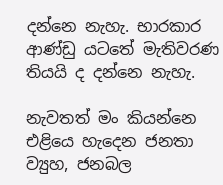දන්නෙ නැහැ. භාරකාර ආණ්ඩු යටතේ මැතිවරණ තියයි ද දන්නෙ නැහැ.

නැවතත් මං කියන්නෙ එළියෙ හැදෙන ජනතා ව්‍යුහ, ජනබල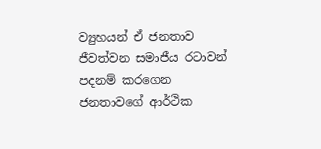ව්‍යුහයන් ඒ ජනතාව ජීවත්වන සමාජීය රටාවන් පදනම් කරගෙන ජනතාවගේ ආර්ථික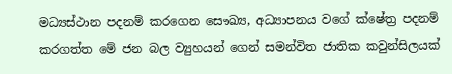මධ්‍යස්ථාන පදනම් කරගෙන සෞඛ්‍ය, අධ්‍යාපනය වගේ ක්ෂේත්‍ර පදනම් කරගත්ත මේ ජන බල ව්‍යුහයන් ගෙන් සමන්විත ජාතික කවුන්සිලයක්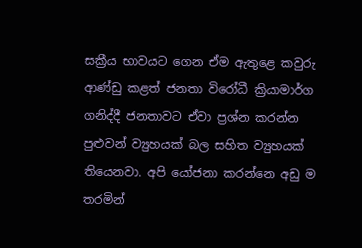සක්‍රීය භාවයට ගෙන ඒම ඇතුළෙ කවුරු ආණ්ඩු කළත් ජනතා විරෝධී ක්‍රියාමාර්ග ගනිද්දී ජනතාවට ඒවා ප්‍රශ්න කරන්න පුළුවන් ව්‍යුහයක් බල සහිත ව්‍යුහයක් තියෙනවා. අපි යෝජනා කරන්නෙ අඩු ම තරමින්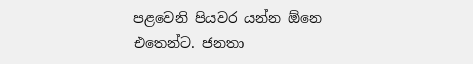පළවෙනි පියවර යන්න ඕනෙ එතෙන්ට. ජනතා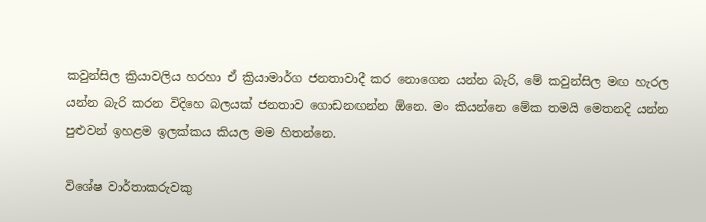කවුන්සිල ක්‍රියාවලිය හරහා ඒ ක්‍රියාමාර්ග ජනතාවාදී කර නොගෙන යන්න බැරි, මේ කවුන්සිල මඟ හැරල යන්න බැරි කරන විදිහෙ බලයක් ජනතාව ගොඩනඟන්න ඕනෙ. මං කියන්නෙ මේක තමයි මෙතනදි යන්න පුළුවන් ඉහළම ඉලක්කය කියල මම හිතන්නෙ.

විශේෂ වාර්තාකරුවකු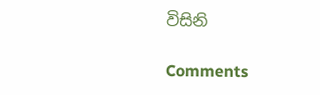විසිනි

Comments